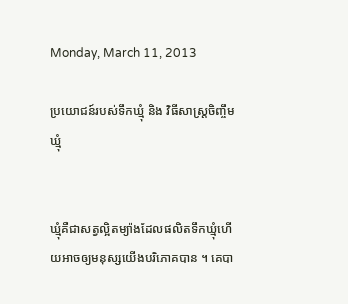Monday, March 11, 2013

ប្រយោជន៍របស់ទឹកឃ្មុំ និង វិធីសាស្ត្រចិញ្ចឹមឃ្មុំ


ឃ្មុំគឺជាសត្វល្អិតម្យ៉ាងដែលផលិតទឹកឃ្មុំហើយអាចឲ្យមនុស្សយើងបរិភោគបាន ។ គេបា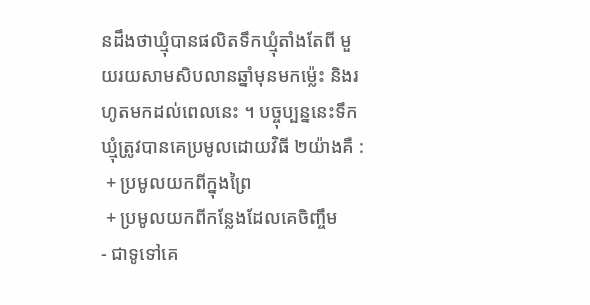នដឹងថាឃ្មុំបានផលិតទឹកឃ្មុំតាំងតែពី មួយរយសាមសិបលានឆ្នាំមុនមកម្ល៉េះ និងរហូតមកដល់ពេលនេះ ។ បច្ចុប្បន្ននេះទឹកឃ្មុំត្រូវបានគេប្រមូលដោយវិធី ២យ៉ាងគឺ :
 + ប្រមូលយកពីក្នុងព្រៃ
 + ប្រមូលយកពីកន្លែងដែលគេចិញ្ចឹម
- ជាទូទៅគេ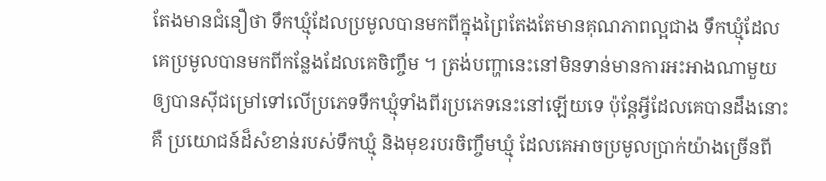តែងមានជំនឿថា ទឹកឃ្មុំដែលប្រមូលបានមកពីក្នុងព្រៃតែងតែមានគុណភាពល្អជាង ទឹកឃ្មុំដែលគេប្រមូលបានមកពីកន្លែងដែលគេចិញ្ចឹម ។ ត្រង់បញ្ហានេះនៅមិនទាន់មានការអះអាងណាមួយឲ្យបានស៊ីជម្រៅទៅលើប្រភេទទឹកឃ្មុំទាំងពីរប្រភេទនេះនៅឡើយទេ ប៉ុន្តែអ្វីដែលគេបានដឹងនោះគឺ ប្រយោជន៍ដ៏សំខាន់របស់ទឹកឃ្មុំ និងមុខរបរចិញ្ចឹមឃ្មុំ ដែលគេអាចប្រមូលប្រាក់យ៉ាងច្រើនពី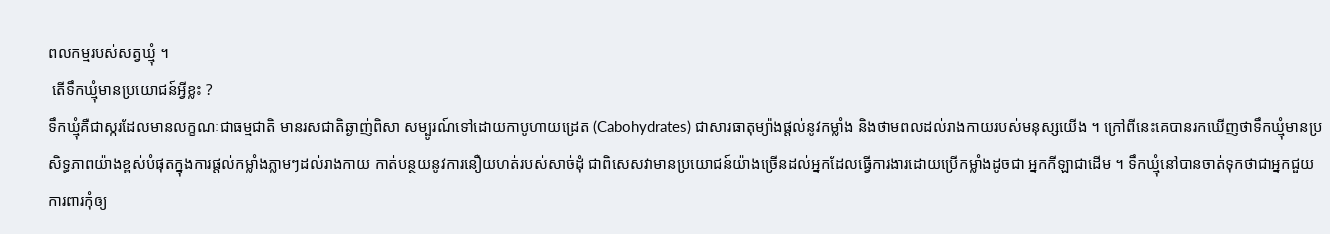ពលកម្មរបស់សត្វឃ្មុំ ។
 តើទឹកឃ្មុំមានប្រយោជន៍អ្វីខ្លះ ?
ទឹកឃ្មុំគឺជាស្ករដែលមានលក្ខណៈជាធម្មជាតិ មានរសជាតិឆ្ងាញ់ពិសា សម្បូរណ៍ទៅដោយកាបូហាយដ្រេត (Cabohydrates) ជាសារធាតុម្យ៉ាងផ្តល់នូវកម្លាំង និងថាមពលដល់រាងកាយរបស់មនុស្សយើង ។ ក្រៅពីនេះគេបានរកឃើញថាទឹកឃ្មុំមានប្រសិទ្ធភាពយ៉ាងខ្ពស់បំផុតក្នុងការផ្តល់កម្លាំងភ្លាមៗដល់រាងកាយ កាត់បន្ថយនូវការនឿយហត់របស់សាច់ដុំ ជាពិសេសវាមានប្រយោជន៍យ៉ាងច្រើនដល់អ្នកដែលធ្វើការងារដោយប្រើកម្លាំងដូចជា អ្នកកីឡាជាដើម ។ ទឹកឃ្មុំនៅបានចាត់ទុកថាជាអ្នកជួយការពារកុំឲ្យ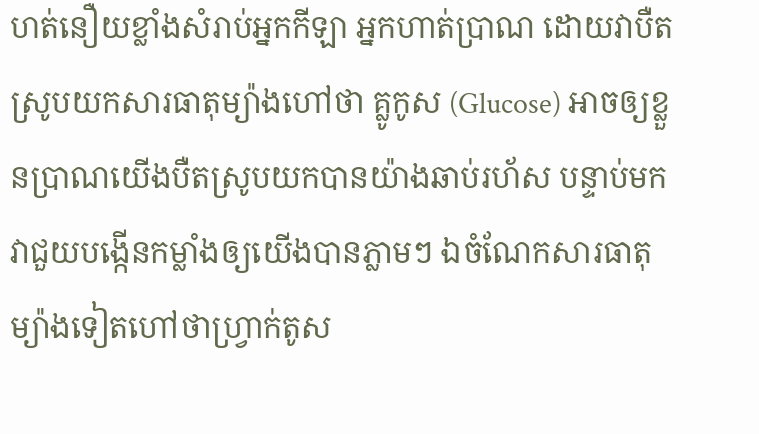ហត់នឿយខ្លាំងសំរាប់អ្នកកីឡា អ្នកហាត់ប្រាណ ដោយវាបឺតស្រូបយកសារធាតុម្យ៉ាងហៅថា គ្លូកូស (Glucose) អាចឲ្យខ្លួនប្រាណយើងបឺតស្រូបយកបានយ៉ាងឆាប់រហ័ស បន្ទាប់មកវាជួយបង្កើនកម្លាំងឲ្យយើងបានភ្លាមៗ ឯចំណែកសារធាតុម្យ៉ាងទៀតហៅថាហ្វ្រាក់តូស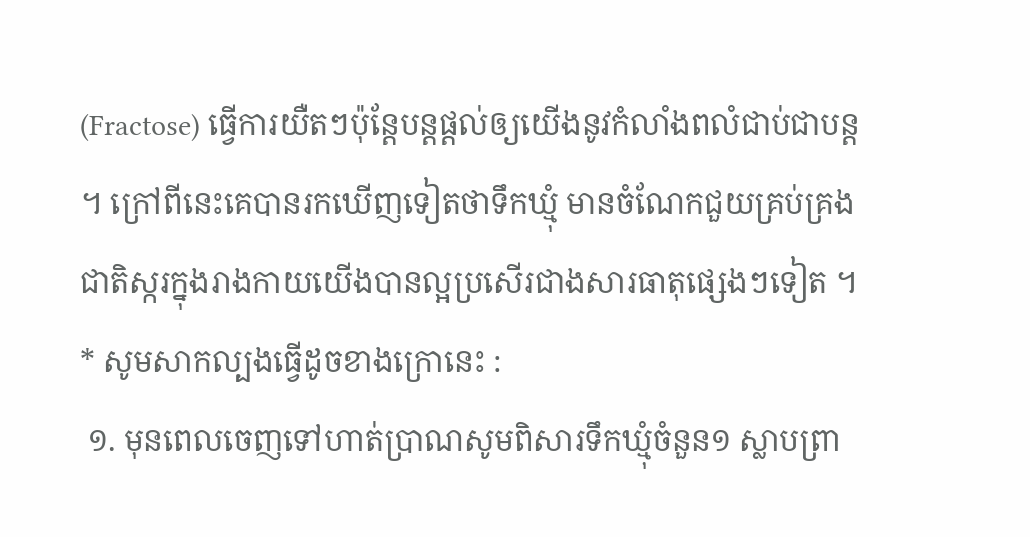(Fractose) ធ្វើការយឺតៗប៉ុន្តែបន្តផ្តល់ឲ្យយើងនូវកំលាំងពលំជាប់ជាបន្ត ។ ក្រៅពីនេះគេបានរកឃើញទៀតថាទឹកឃ្មុំ មានចំណែកជួយគ្រប់គ្រងជាតិស្ករក្នុងរាងកាយយើងបានល្អប្រសើរជាងសារធាតុផ្សេងៗទៀត ។
* សូមសាកល្បងធ្វើដូចខាងក្រោនេះ :
 ១. មុនពេលចេញទៅហាត់ប្រាណសូមពិសារទឹកឃ្មុំចំនួន១ ស្លាបព្រា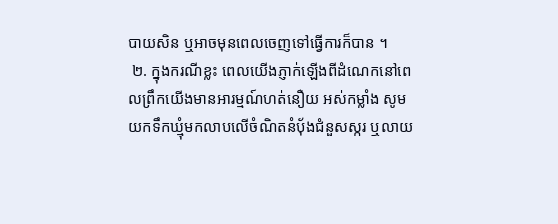បាយសិន ឬអាចមុនពេលចេញទៅធ្វើការក៏បាន ។
 ២. ក្នុងករណីខ្លះ ពេលយើងភ្ញាក់ឡើងពីដំណេកនៅពេលព្រឹកយើងមានអារម្មណ៍ហត់នឿយ អស់កម្លាំង សូមយកទឹកឃ្មុំមកលាបលើចំណិតនំប៉័ងជំនួសស្ករ ឬលាយ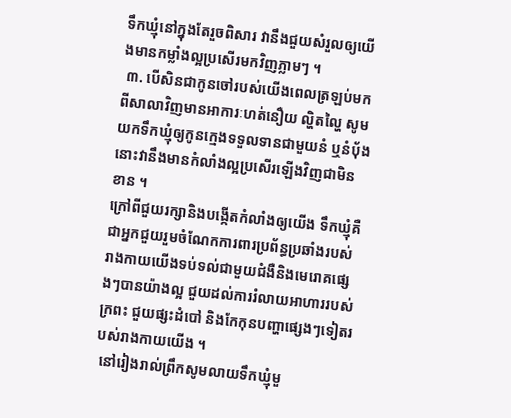ទឹកឃ្មុំនៅក្នុងតែរួចពិសារ វានឹងជួយសំរួលឲ្យយើងមានកម្លាំងល្អប្រសើរមកវិញភ្លាមៗ ។
 ៣. បើសិនជាកូនចៅរបស់យើងពេលត្រឡប់មកពីសាលាវិញមានអាការៈហត់នឿយ ល្ហិតល្ហៃ សូមយកទឹកឃ្មុំឲ្យកូនក្មេងទទួលទានជាមួយនំ ឬនំប៉័ង នោះវានឹងមានកំលាំងល្អប្រសើរឡើងវិញជាមិនខាន ។
ក្រៅពីជួយរក្សានិងបង្កើតកំលាំងឲ្យយើង ទឹកឃ្មុំគឺជាអ្នកជួយរួមចំណែកការពារប្រព័ន្ធប្រឆាំងរបស់រាងកាយយើងទប់ទល់ជាមួយជំងឺនិងមេរោគផ្សេងៗបានយ៉ាងល្អ ជួយដល់ការរំលាយអាហាររបស់ក្រពះ ជួយផ្សះដំបៅ និងកែកុនបញ្ហាផ្សេងៗទៀតរបស់រាងកាយយើង ។
 នៅរៀងរាល់ព្រឹកសូមលាយទឹកឃ្មុំមួ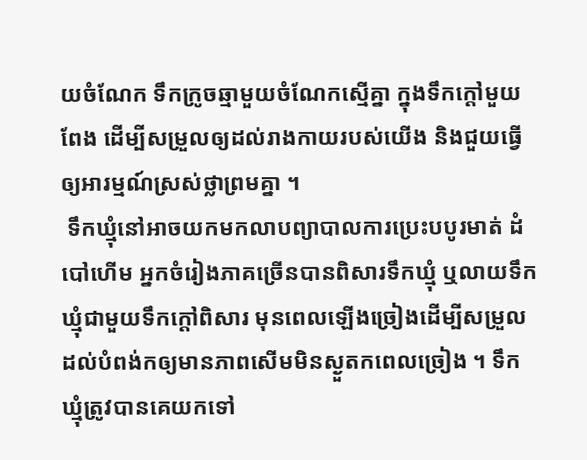យចំណែក ទឹកក្រូចឆ្មាមួយចំណែកស្មើគ្នា ក្នុងទឹកក្តៅមួយពែង ដើម្បីសម្រួលឲ្យដល់រាងកាយរបស់យើង និងជួយធ្វើឲ្យអារម្មណ៍ស្រស់ថ្លាព្រមគ្នា ។
 ទឹកឃ្មុំនៅអាចយកមកលាបព្យាបាលការប្រេះបបូរមាត់ ដំបៅហើម អ្នកចំរៀងភាគច្រើនបានពិសារទឹកឃ្មុំ ឬលាយទឹកឃ្មុំជាមួយទឹកក្តៅពិសារ មុនពេលឡើងច្រៀងដើម្បីសម្រួលដល់បំពង់កឲ្យមានភាពសើមមិនស្ងួតកពេលច្រៀង ។ ទឹកឃ្មុំត្រូវបានគេយកទៅ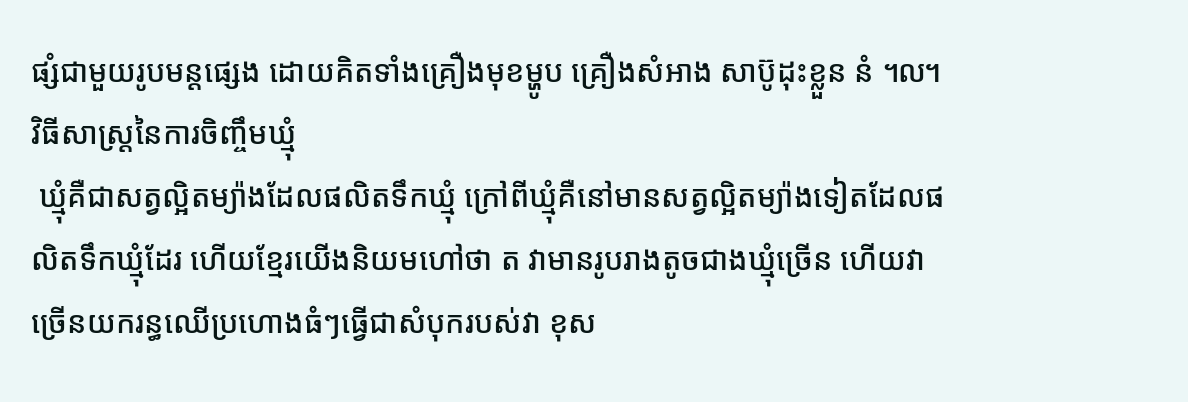ផ្សំជាមួយរូបមន្តផ្សេង ដោយគិតទាំងគ្រឿងមុខម្ហូប គ្រឿងសំអាង សាប៊ូដុះខ្លួន នំ ៘
វិធីសាស្ត្រនៃការចិញ្ចឹមឃ្មុំ
 ឃ្មុំគឺជាសត្វល្អិតម្យ៉ាងដែលផលិតទឹកឃ្មុំ ក្រៅពីឃ្មុំគឺនៅមានសត្វល្អិតម្យ៉ាងទៀតដែលផលិតទឹកឃ្មុំដែរ ហើយខ្មែរយើងនិយមហៅថា ត វាមានរូបរាងតូចជាងឃ្មុំច្រើន ហើយវាច្រើនយករន្ធឈើប្រហោងធំៗធ្វើជាសំបុករបស់វា ខុស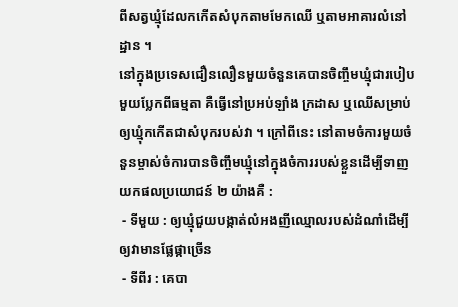ពីសត្វឃ្មុំដែលកកើតសំបុកតាមមែកឈើ ឬតាមអាគារលំនៅដ្ឋាន ។
នៅក្នុងប្រទេសជឿនលឿនមួយចំនួនគេបានចិញ្ចឹមឃ្មុំជារបៀបមួយប្លែកពីធម្មតា គឺធ្វើនៅប្រអប់ឡាំង ក្រដាស ឬឈើសម្រាប់ឲ្យឃ្មុំកកើតជាសំបុករបស់វា ។ ក្រៅពីនេះ នៅតាមចំការមួយចំនួនម្ចាស់ចំការបានចិញ្ចឹមឃ្មុំនៅក្នុងចំការរបស់ខ្លួនដើម្បីទាញយកផលប្រយោជន៍ ២ យ៉ាងគឺ :
 - ទីមួយ : ឲ្យឃ្មុំជួយបង្កាត់លំអងញីឈ្មោលរបស់ដំណាំដើម្បីឲ្យវាមានផ្លែផ្កាច្រើន
 - ទីពីរ : គេបា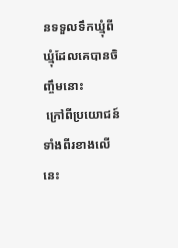នទទួលទឹកឃ្មុំពីឃ្មុំដែលគេបានចិញ្ចឹមនោះ
 ក្រៅពីប្រយោជន៍ទាំងពីរខាងលើនេះ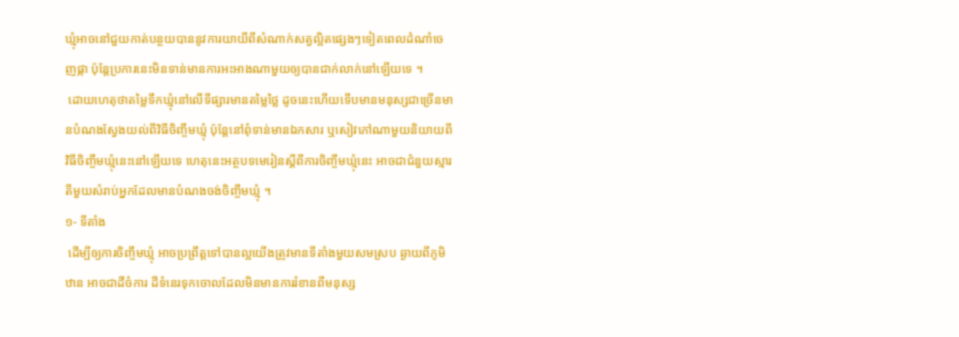ឃ្មុំអាចនៅជួយកាត់បន្ថយបាននូវការយាយីពីសំណាក់សត្វល្អិតផ្សេងៗទៀតពេលដំណាំចេញផ្កា ប៉ុន្តែប្រការនេះមិនទាន់មានការអះអាងណាមួយឲ្យបានជាក់លាក់នៅឡើយទេ ។
 ដោយហេតុថាតម្លៃទឹកឃ្មុំនៅលើទីផ្សារមានតម្លៃថ្លៃ ដូចនេះហើយទើបមានមនុស្សជាច្រើនមានបំណងស្វែងយល់ពីវិធីចិញ្ចឹមឃ្មុំ ប៉ុន្តែនៅពុំទាន់មានឯកសារ ឬសៀវភៅណាមួយនិយាយពីវិធីចិញ្ចឹមឃ្មុំនេះនៅឡើយទេ ហេតុនេះអត្ថបទមេរៀនស្តីពីការចិញ្ចឹមឃ្មុំនេះ អាចជាជំនួយស្មារតីមួយសំរាប់អ្នកដែលមានបំណងចង់ចិញ្ចឹមឃ្មុំ ។
១- ទីតាំង
 ដើម្បីឲ្យការចិញ្ចឹមឃ្មុំ អាចប្រព្រឹត្តទៅបានល្អយើងត្រូវមានទីតាំងមួយសមស្រប ឆ្ងាយពីភូមិឋាន អាចជាដីចំការ ដីទំនេរទុកចោលដែលមិនមានការរំខានពីមនុស្ស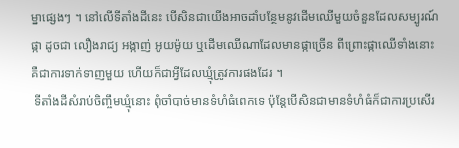ម្នាផ្សេងៗ ។ នៅលើទីតាំងដីនេះ បើសិនជាយើងអាចដាំបន្ថែមនូវដើមឈើមួយចំនួនដែលសម្បូរណ៍ផ្កា ដូចជា លឿងរាជ្យ អង្កាញ់ អូយម៉ូយ ឬដើមឈើណាដែលមានផ្កាច្រើន ពីព្រោះផ្កាឈើទាំងនោះគឺជាការទាក់ទាញមួយ ហើយក៏ជាអ្វីដែលឃ្មុំត្រូវការផងដែរ ។
 ទីតាំងដីសំរាប់ចិញ្ចឹមឃ្មុំនោះ ពុំចាំបាច់មានទំហំធំពេកទេ ប៉ុន្តែបើសិនជាមានទំហំធំក៏ជាការប្រសើរ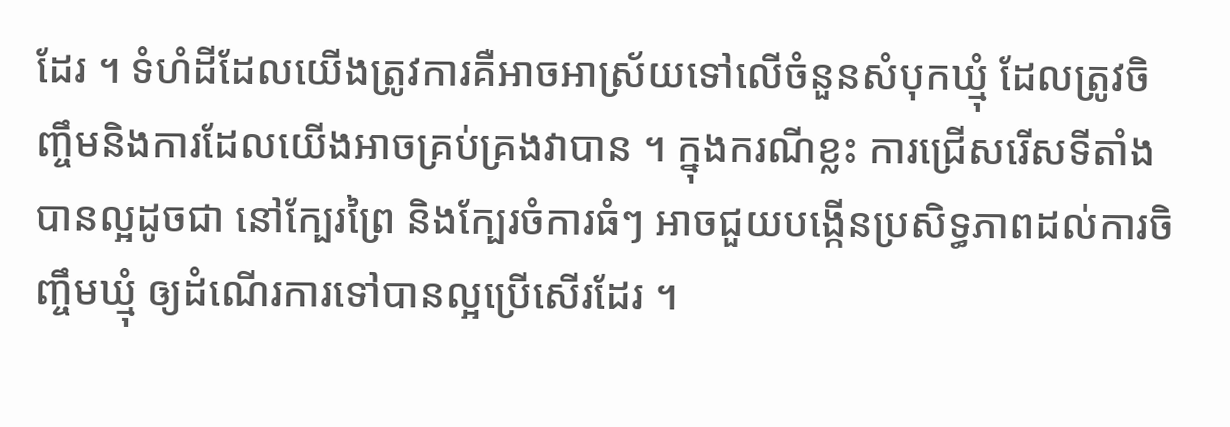ដែរ ។ ទំហំដីដែលយើងត្រូវការគឺអាចអាស្រ័យទៅលើចំនួនសំបុកឃ្មុំ ដែលត្រូវចិញ្ចឹមនិងការដែលយើងអាចគ្រប់គ្រងវាបាន ។ ក្នុងករណីខ្លះ ការជ្រើសរើសទីតាំងបានល្អដូចជា នៅក្បែរព្រៃ និងក្បែរចំការធំៗ អាចជួយបង្កើនប្រសិទ្ធភាពដល់ការចិញ្ចឹមឃ្មុំ ឲ្យដំណើរការទៅបានល្អប្រើសើរដែរ ។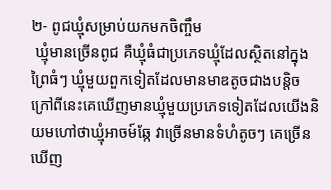២- ពូជឃ្មុំសម្រាប់យកមកចិញ្ចឹម
 ឃ្មុំមានច្រើនពូជ គឺឃ្មុំធំជាប្រភេទឃ្មុំដែលស្ថិតនៅក្នុងព្រៃធំៗ ឃ្មុំមួយពួកទៀតដែលមានមាឌតូចជាងបន្តិចក្រៅពីនេះគេឃើញមានឃ្មុំមួយប្រភេទទៀតដែលយើងនិយមហៅថាឃ្មុំអាចម៍ឆ្កែ វាច្រើនមានទំហំតូចៗ គេច្រើនឃើញ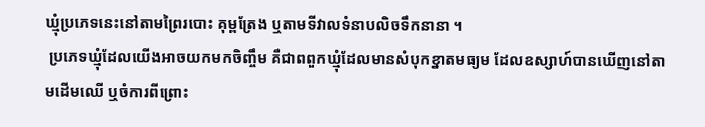ឃ្មុំប្រភេទនេះនៅតាមព្រៃរបោះ គុម្ពត្រែង ឬតាមទីវាលទំនាបលិចទឹកនានា ។
 ប្រភេទឃ្មុំដែលយើងអាចយកមកចិញ្ចឹម គឺជាពពួកឃ្មុំដែលមានសំបុកខ្នាតមធ្យម ដែលឧស្សាហ៍បានឃើញនៅតាមដើមឈើ ឬចំការពីព្រោះ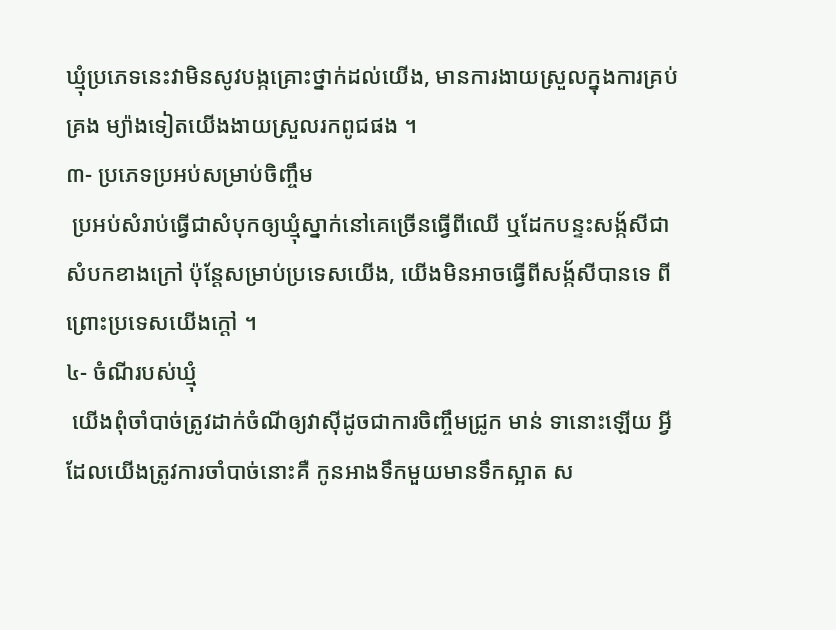ឃ្មុំប្រភេទនេះវាមិនសូវបង្កគ្រោះថ្នាក់ដល់យើង, មានការងាយស្រួលក្នុងការគ្រប់គ្រង ម្យ៉ាងទៀតយើងងាយស្រួលរកពូជផង ។
៣- ប្រភេទប្រអប់សម្រាប់ចិញ្ចឹម
 ប្រអប់សំរាប់ធ្វើជាសំបុកឲ្យឃ្មុំស្នាក់នៅគេច្រើនធ្វើពីឈើ ឬដែកបន្ទះសង្ក័សីជាសំបកខាងក្រៅ ប៉ុន្តែសម្រាប់ប្រទេសយើង, យើងមិនអាចធ្វើពីសង្ក័សីបានទេ ពីព្រោះប្រទេសយើងក្តៅ ។
៤- ចំណីរបស់ឃ្មុំ
 យើងពុំចាំបាច់ត្រូវដាក់ចំណីឲ្យវាស៊ីដូចជាការចិញ្ចឹមជ្រូក មាន់ ទានោះឡើយ អ្វីដែលយើងត្រូវការចាំបាច់នោះគឺ កូនអាងទឹកមួយមានទឹកស្អាត ស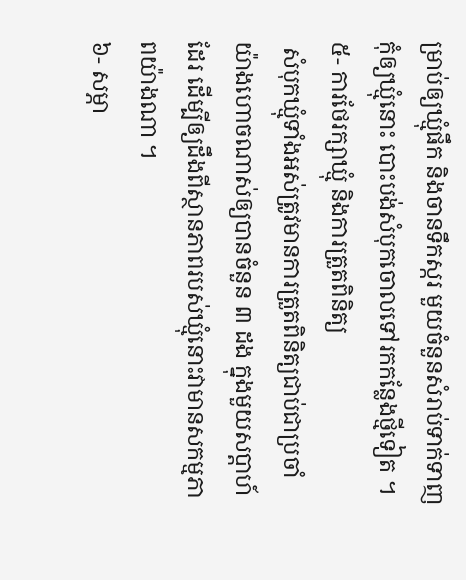ម្រាប់ឲ្យឃ្មុំផឹក និងចានទឹកស្ករ មួយចំនួនសំរាប់ទាក់ទាញកុំឲ្យឃ្មុំនោះ បោះបង់សំបុកចោលទៅរកកន្លែងថ្មីទៀត ។
៥- ការថែរក្សាឃ្មុំ និងការត្រួតពិនិត្យ
 សំបុកឃ្មុំទាំងអស់ត្រូវមានការត្រួតពិនិត្យជាប់ជាប្រចាំ យ៉ាងហោចណាស់ឲ្យបានចំនួន ៣ ដង ក្នុងមួយសប្តាហ៍ដែរ ដើម្បីឲ្យដឹងពីស្ថានភាពរបស់ឃ្មុំនោះវាមានសកម្មភាពយ៉ាងណា ។
៦- សម្ភា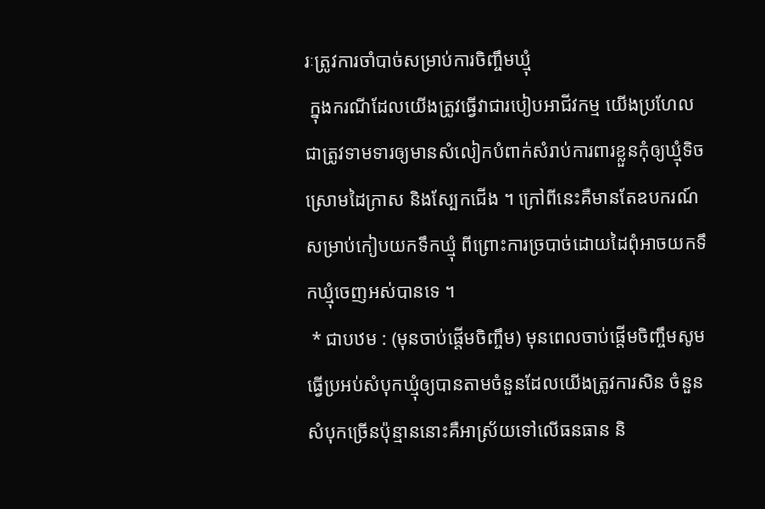រៈត្រូវការចាំបាច់សម្រាប់ការចិញ្ចឹមឃ្មុំ
 ក្នុងករណីដែលយើងត្រូវធ្វើវាជារបៀបអាជីវកម្ម យើងប្រហែលជាត្រូវទាមទារឲ្យមានសំលៀកបំពាក់សំរាប់ការពារខ្លួនកុំឲ្យឃ្មុំទិច ស្រោមដៃក្រាស និងស្បែកជើង ។ ក្រៅពីនេះគឺមានតែឧបករណ៍សម្រាប់កៀបយកទឹកឃ្មុំ ពីព្រោះការច្របាច់ដោយដៃពុំអាចយកទឹកឃ្មុំចេញអស់បានទេ ។
 * ជាបឋម : (មុនចាប់ផ្តើមចិញ្ចឹម) មុនពេលចាប់ផ្តើមចិញ្ចឹមសូមធ្វើប្រអប់សំបុកឃ្មុំឲ្យបានតាមចំនួនដែលយើងត្រូវការសិន ចំនួនសំបុកច្រើនប៉ុន្មាននោះគឺអាស្រ័យទៅលើធនធាន និ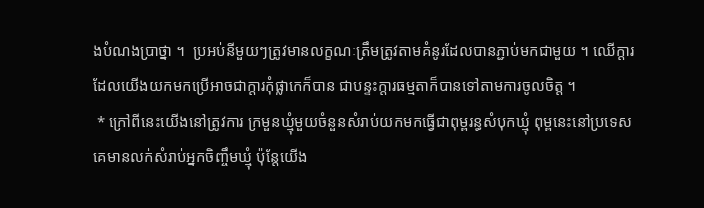ងបំណងប្រាថ្នា ។  ប្រអប់នីមួយៗត្រូវមានលក្ខណៈត្រឹមត្រូវតាមគំនូរដែលបានភ្ជាប់មកជាមួយ ។ ឈើក្តារដែលយើងយកមកប្រើអាចជាក្តារកុំផ្លាកេក៏បាន ជាបន្ទះក្តារធម្មតាក៏បានទៅតាមការចូលចិត្ត ។
 * ក្រៅពីនេះយើងនៅត្រូវការ ក្រមួនឃ្មុំមួយចំនួនសំរាប់យកមកធ្វើជាពុម្ពរន្ធសំបុកឃ្មុំ ពុម្ពនេះនៅប្រទេសគេមានលក់សំរាប់អ្នកចិញ្ចឹមឃ្មុំ ប៉ុន្តែយើង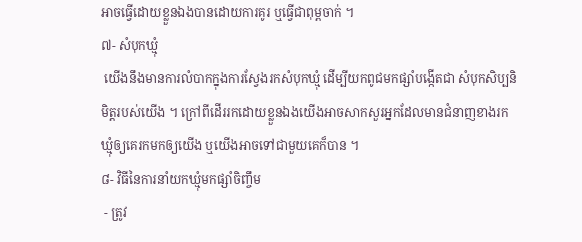អាចធ្វើដោយខ្លួនឯងបានដោយការគូរ ឬធ្វើជាពុម្ពចាក់ ។
៧- សំបុកឃ្មុំ
 យើងនឹងមានការលំបាកក្នុងការស្វែងរកសំបុកឃ្មុំ ដើម្បីយកពូជមកផ្សាំបង្កើតជា សំបុកសិប្បនិមិត្តរបស់យើង ។ ក្រៅពីដើររកដោយខ្លួនឯងយើងអាចសាកសួរអ្នកដែលមានជំនាញខាងរកឃ្មុំឲ្យគេរកមកឲ្យយើង ឬយើងអាចទៅជាមួយគេក៏បាន ។
៨- វិធីនៃការនាំយកឃ្មុំមកផ្សាំចិញ្ចឹម
 - ត្រូវ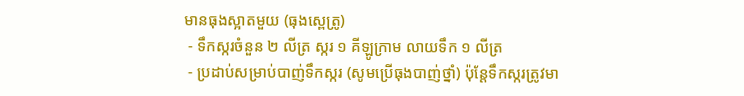មានធុងស្អាតមួយ (ធុងស្ពេត្រូ)
 - ទឹកស្ករចំនួន ២ លីត្រ ស្ករ ១ គីឡូក្រាម លាយទឹក ១ លីត្រ
 - ប្រដាប់សម្រាប់បាញ់ទឹកស្ករ (សូមប្រើធុងបាញ់ថ្នាំ) ប៉ុន្តែទឹកស្ករត្រូវមា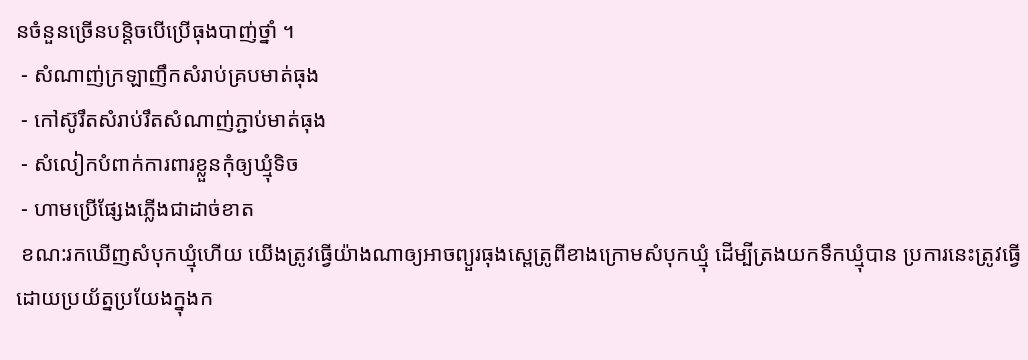នចំនួនច្រើនបន្តិចបើប្រើធុងបាញ់ថ្នាំ ។
 - សំណាញ់ក្រឡាញឹកសំរាប់គ្របមាត់ធុង
 - កៅស៊ូរឹតសំរាប់រឹតសំណាញ់ភ្ជាប់មាត់ធុង
 - សំលៀកបំពាក់ការពារខ្លួនកុំឲ្យឃ្មុំទិច
 - ហាមប្រើផ្សែងភ្លើងជាដាច់ខាត
 ខណ:រកឃើញសំបុកឃ្មុំហើយ យើងត្រូវធ្វើយ៉ាងណាឲ្យអាចព្យួរធុងស្ពេត្រូពីខាងក្រោមសំបុកឃ្មុំ ដើម្បីត្រងយកទឹកឃ្មុំបាន ប្រការនេះត្រូវធ្វើដោយប្រយ័ត្នប្រយែងក្នុងក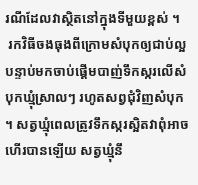រណីដែលវាស្ថិតនៅក្នុងទីមួយខ្ពស់ ។
 រកវិធីចងធុងពីក្រោមសំបុកឲ្យជាប់ល្អ បន្ទាប់មកចាប់ផ្តើមបាញ់ទឹកស្ករលើសំបុកឃ្មុំស្រាលៗ រហូតសព្វជុំវិញសំបុក ។ សត្វឃ្មុំពេលត្រូវទឹកស្ករស្អិតវាពុំអាចហើរបានឡើយ សត្វឃ្មុំនឹ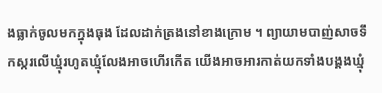ងធ្លាក់ចូលមកក្នុងធុង ដែលដាក់ត្រងនៅខាងក្រោម ។ ព្យាយាមបាញ់សាចទឹកស្ករលើឃ្មុំរហូតឃ្មុំលែងអាចហើរកើត យើងអាចអារកាត់យកទាំងបង្គងឃ្មុំ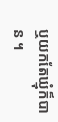ឬយកតែឃ្មុំក៏បាន ។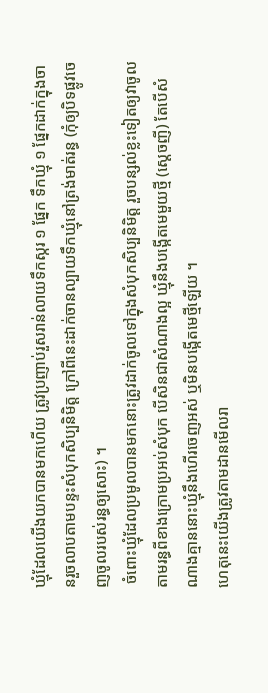ឃ្មុំដែលយើងយកបានមកហើយ ត្រូវប្រញាប់រួសរាន់លាយទឹកស្ករ ១ ផ្នែក ទឹកឃ្មុំ ១ ផ្នែកដាក់ក្នុងចានរួចលាបតាមបន្ទះសំបុកសិប្បនិមិត្ត ក្រៅពីនេះដាក់ចានល្បាយទឹកឃ្មុំនៅត្រង់មាត់រន្ធ (កុំឲ្យបិទផ្លូវចេញចូលរបស់រន្ធឲ្យសោះ) ។
 ចំពោះឃ្មុំដែលប្រមូលបានមកនោះត្រូវដាក់ចូលទៅក្នុងសំបុកសិប្បនិមិត្ត រួចបន្សល់ខ្លះទៀតឲ្យវាចូលតាមរន្ធពីខាងក្រោមប្រអប់សំបុក បើសិនជាសំណាងល្អ ឃ្មុំនឹងបង្កើតមេមួយថ្មី (ស្តេចញី) តែបើសំណាងគ្មាននោះឃ្មុំនឹងហើរចេញអស់ ឬមិនបង្កើតមេថ្មីឡើយ ។
ហេតុនេះយើងត្រូវតាមដានមើលរា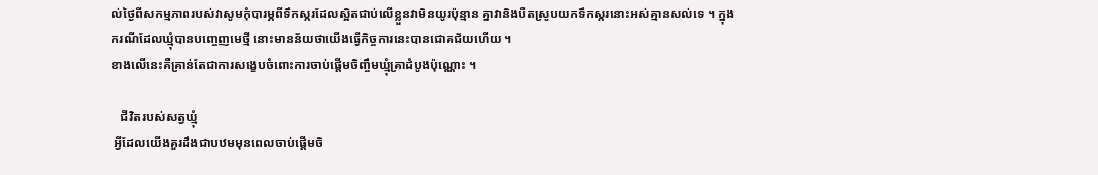ល់ថ្ងៃពីសកម្មភាពរបស់វាសូមកុំបារម្ភពីទឹកស្ករដែលស្អិតជាប់លើខ្លួនវាមិនយូរប៉ុន្មាន គ្នាវានិងបឺតស្រូបយកទឹកស្ករនោះអស់គ្មានសល់ទេ ។ ក្នុងករណីដែលឃ្មុំបានបញ្ចេញមេថ្មី នោះមានន័យថាយើងធ្វើកិច្ចការនេះបានជោគជ័យហើយ ។
ខាងលើនេះគឺគ្រាន់តែជាការសង្ខេបចំពោះការចាប់ផ្តើមចិញ្ចឹមឃ្មុំគ្រាដំបូងប៉ុណ្ណោះ ។

   ជីវិតរបស់សត្វឃ្មុំ
 អ្វីដែលយើងគួរដឹងជាបឋមមុនពេលចាប់ផ្តើមចិ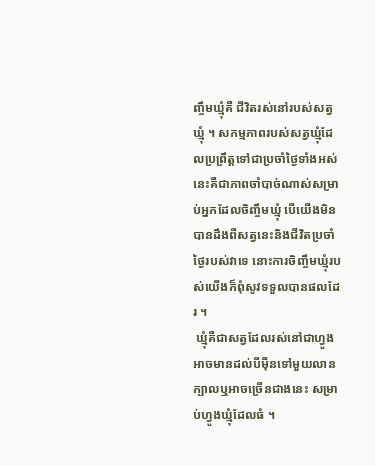ញ្ចឹមឃ្មុំគឺ ជីវិតរស់នៅរបស់សត្វឃ្មុំ ។ សកម្មភាពរបស់សត្វឃ្មុំដែលប្រព្រឹត្តទៅជាប្រចាំថ្ងៃទាំងអស់នេះគឺជាភាពចាំបាច់ណាស់សម្រាប់អ្នកដែលចិញ្ចឹមឃ្មុំ បើយើងមិនបានដឹងពីសត្វនេះនិងជីវិតប្រចាំថ្ងៃរបស់វាទេ នោះការចិញ្ចឹមឃ្មុំរបស់យើងក៏ពុំសូវទទួលបានផលដែរ ។
 ឃ្មុំគឺជាសត្វដែលរស់នៅជាហ្វូង អាចមានដល់បីម៉ឺនទៅមួយលានក្បាលឬអាចច្រើនជាងនេះ សម្រាប់ហ្វូងឃ្មុំដែលធំ ។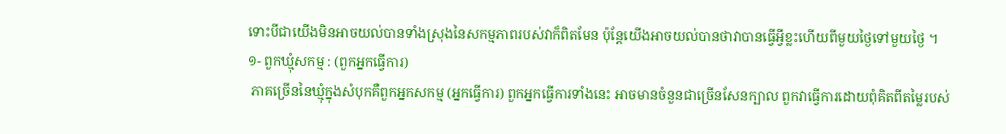ទោះបីជាយើងមិនអាចយល់បានទាំងស្រុងនៃសកម្មភាពរបស់វាក៏ពិតមែន ប៉ុន្តែយើងអាចយល់បានថាវាបានធ្វើអ្វីខ្លះហើយពីមួយថ្ងៃទៅមួយថ្ងៃ ។
១- ពួកឃ្មុំសកម្ម : (ពួកអ្នកធ្វើការ)
 ភាគច្រើននៃឃ្មុំក្នុងសំបុកគឺពួកអ្នកសកម្ម (អ្នកធ្វើការ) ពួកអ្នកធ្វើការទាំងនេះ អាចមានចំនួនជាច្រើនសែនក្បាល ពួកវាធ្វើការដោយពុំគិតពីតម្លៃរបស់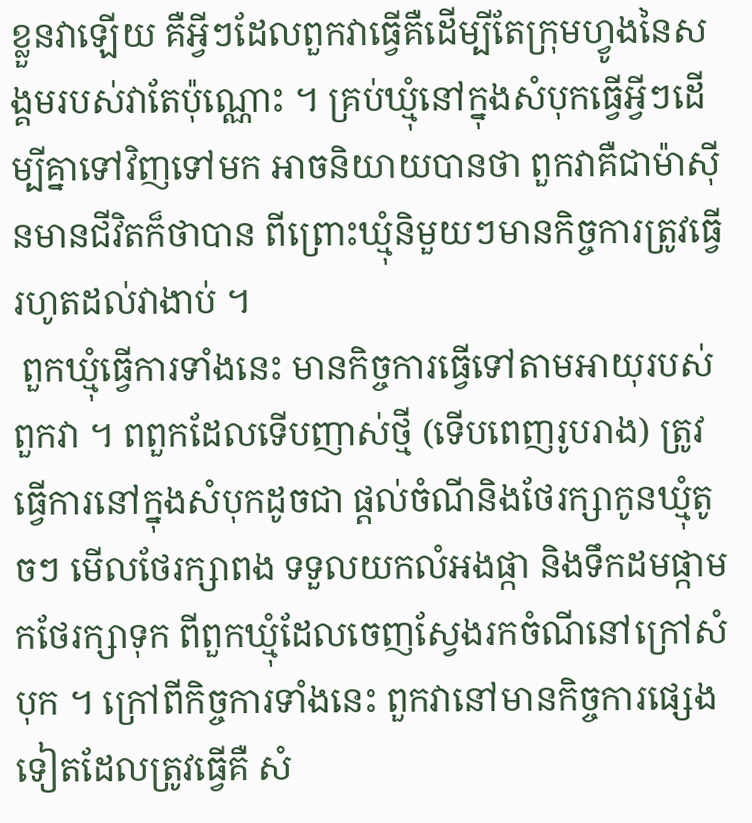ខ្លួនវាឡើយ គឺអ្វីៗដែលពួកវាធ្វើគឺដើម្បីតែក្រុមហ្វូងនៃសង្គមរបស់វាតែប៉ុណ្ណោះ ។ គ្រប់ឃ្មុំនៅក្នុងសំបុកធ្វើអ្វីៗដើម្បីគ្នាទៅវិញទៅមក អាចនិយាយបានថា ពួកវាគឺជាម៉ាស៊ីនមានជីវិតក៏ថាបាន ពីព្រោះឃ្មុំនិមួយៗមានកិច្ចការត្រូវធ្វើរហូតដល់វាងាប់ ។
 ពួកឃ្មុំធ្វើការទាំងនេះ មានកិច្ចការធ្វើទៅតាមអាយុរបស់ពួកវា ។ ពពួកដែលទើបញាស់ថ្មី (ទើបពេញរូបរាង) ត្រូវធ្វើការនៅក្នុងសំបុកដូចជា ផ្តល់ចំណីនិងថែរក្សាកូនឃ្មុំតូចៗ មើលថែរក្សាពង ទទួលយកលំអងផ្កា និងទឹកដមផ្កាមកថែរក្សាទុក ពីពួកឃ្មុំដែលចេញស្វែងរកចំណីនៅក្រៅសំបុក ។ ក្រៅពីកិច្ចការទាំងនេះ ពួកវានៅមានកិច្ចការផ្សេងទៀតដែលត្រូវធ្វើគឺ សំ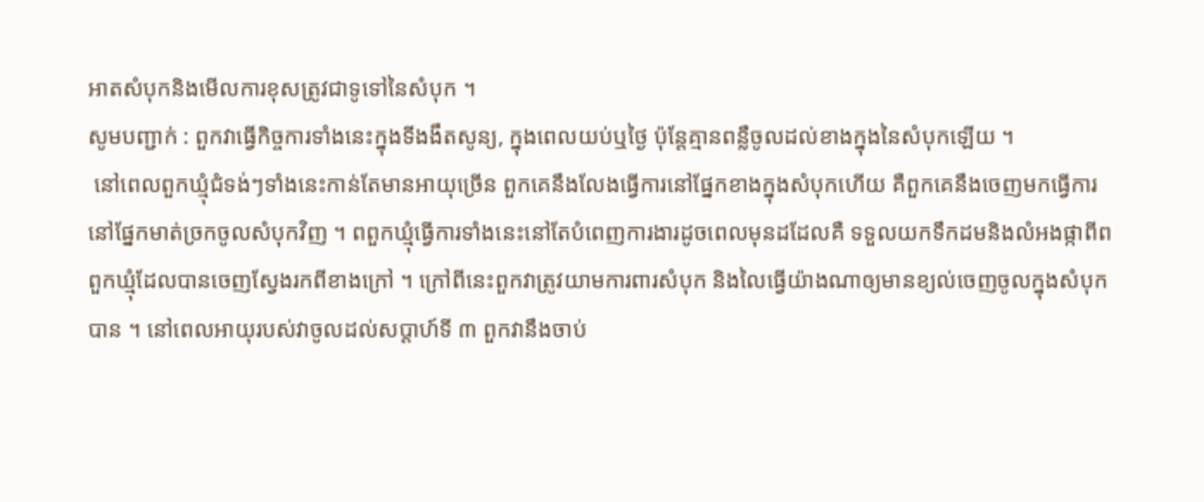អាតសំបុកនិងមើលការខុសត្រូវជាទូទៅនៃសំបុក ។
សូមបញ្ជាក់ : ពួកវាធ្វើកិច្ចការទាំងនេះក្នុងទីងងឹតសូន្យ, ក្នុងពេលយប់ឬថ្ងៃ ប៉ុន្តែគ្មានពន្លឺចូលដល់ខាងក្នុងនៃសំបុកឡើយ ។
 នៅពេលពួកឃ្មុំជំទង់ៗទាំងនេះកាន់តែមានអាយុច្រើន ពួកគេនឹងលែងធ្វើការនៅផ្នែកខាងក្នុងសំបុកហើយ គឺពួកគេនឹងចេញមកធ្វើការនៅផ្នែកមាត់ច្រកចូលសំបុកវិញ ។ ពពួកឃ្មុំធ្វើការទាំងនេះនៅតែបំពេញការងារដូចពេលមុនដដែលគឺ ទទួលយកទឹកដមនិងលំអងផ្កាពីពពួកឃ្មុំដែលបានចេញស្វែងរកពីខាងក្រៅ ។ ក្រៅពីនេះពួកវាត្រូវយាមការពារសំបុក និងលៃធ្វើយ៉ាងណាឲ្យមានខ្យល់ចេញចូលក្នុងសំបុកបាន ។ នៅពេលអាយុរបស់វាចូលដល់សប្តាហ៍ទី ៣ ពួកវានឹងចាប់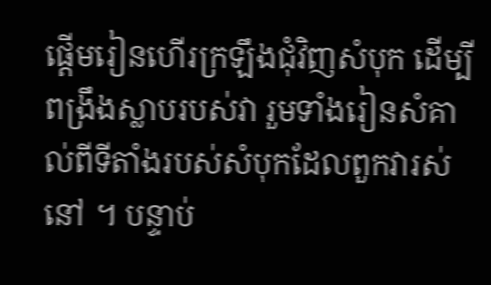ផ្តើមរៀនហើរក្រឡឹងជុំវិញសំបុក ដើម្បីពង្រឹងស្លាបរបស់វា រួមទាំងរៀនសំគាល់ពីទីតាំងរបស់សំបុកដែលពួកវារស់នៅ ។ បន្ទាប់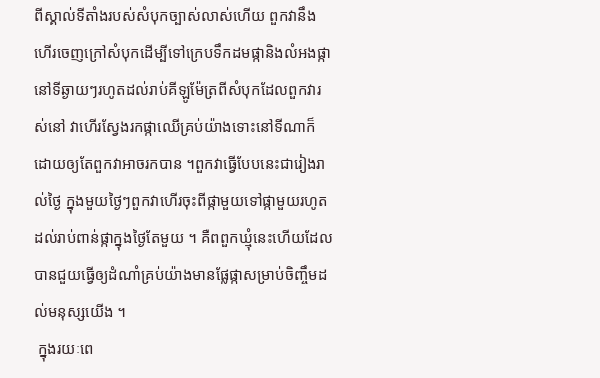ពីស្គាល់ទីតាំងរបស់សំបុកច្បាស់លាស់ហើយ ពួកវានឹងហើរចេញក្រៅសំបុកដើម្បីទៅក្រេបទឹកដមផ្កានិងលំអងផ្កានៅទីឆ្ងាយៗរហូតដល់រាប់គីឡូម៉ែត្រពីសំបុកដែលពួកវារស់នៅ វាហើរស្វែងរកផ្កាឈើគ្រប់យ៉ាងទោះនៅទីណាក៏ដោយឲ្យតែពួកវាអាចរកបាន ។ពួកវាធ្វើបែបនេះជារៀងរាល់ថ្ងៃ ក្នុងមួយថ្ងៃៗពួកវាហើរចុះពីផ្កាមួយទៅផ្កាមួយរហូតដល់រាប់ពាន់ផ្កាក្នុងថ្ងៃតែមួយ ។ គឺពពួកឃ្មុំនេះហើយដែលបានជួយធ្វើឲ្យដំណាំគ្រប់យ៉ាងមានផ្លែផ្កាសម្រាប់ចិញ្ចឹមដល់មនុស្សយើង ។
 ក្នុងរយៈពេ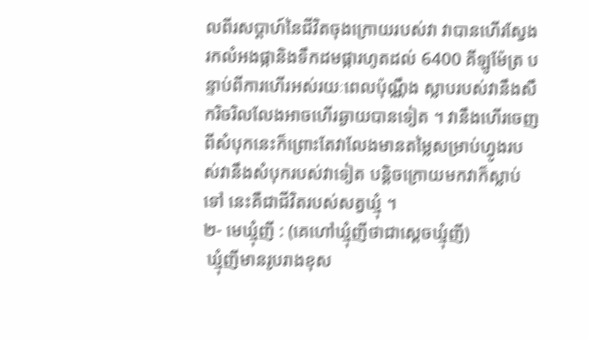លពីរសប្តាហ៍នៃជីវិតចុងក្រោយរបស់វា វាបានហើរស្វែងរកលំអងផ្កានិងទឹកដមផ្ការហូតដល់ 6400 គីឡូម៉ែត្រ បន្ទាប់ពីការហើរអស់រយៈពេលប៉ុណ្ណឹង ស្លាបរបស់វានឹងសឹករិចរិលលែងអាចហើរឆ្ងាយបានទៀត ។ វានឹងហើរចេញពីសំបុកនេះក៏ព្រោះតែវាលែងមានតម្លៃសម្រាប់ហ្វូងរបស់វានឹងសំបុករបស់វាទៀត បន្តិចក្រោយមកវាក៏ស្លាប់ទៅ នេះគឺជាជីវិតរបស់សត្វឃ្មុំ ។
២- មេឃ្មុំញី : (គេហៅឃ្មុំញីថាជាស្តេចឃ្មុំញី)
 ឃ្មុំញីមានរូបរាងខុស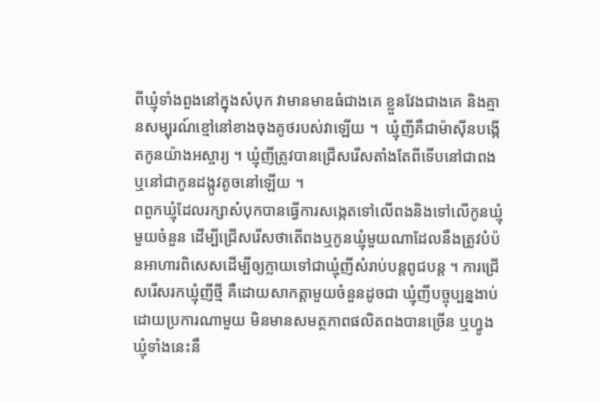ពីឃ្មុំទាំងពួងនៅក្នុងសំបុក វាមានមាឌធំជាងគេ ខ្លួនវែងជាងគេ និងគ្មានសម្បុរណ៍ខ្មៅនៅខាងចុងគូថរបស់វាឡើយ ។  ឃ្មុំញីគឺជាម៉ាស៊ីនបង្កើតកូនយ៉ាងអស្ចារ្យ ។ ឃ្មុំញីត្រូវបានជ្រើសរើសតាំងតែពីទើបនៅជាពង ឬនៅជាកូនដង្កូវតូចនៅឡើយ ។
ពពួកឃ្មុំដែលរក្សាសំបុកបានធ្វើការសង្កេតទៅលើពងនិងទៅលើកូនឃ្មុំមួយចំនួន ដើម្បីជ្រើសរើសថាតើពងឬកូនឃ្មុំមួយណាដែលនឹងត្រូវបំប៉នអាហារពិសេសដើម្បីឲ្យក្លាយទៅជាឃ្មុំញីសំរាប់បន្តពូជបន្ត ។ ការជ្រើសរើសរកឃ្មុំញីថ្មី គឺដោយសាកត្តាមួយចំនួនដូចជា ឃ្មុំញីបច្ចុប្បន្នងាប់ដោយប្រការណាមួយ មិនមានសមត្ថភាពផលិតពងបានច្រើន ឬហ្វូងឃ្មុំទាំងនេះនឹ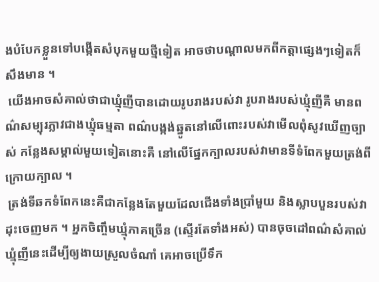ងបំបែកខ្លួនទៅបង្កើតសំបុកមួយថ្មីទៀត អាចថាបណ្តាលមកពីកត្តាផ្សេងៗទៀតក៏សឹងមាន ។
 យើងអាចសំគាល់ថាជាឃ្មុំញីបានដោយរូបរាងរបស់វា រូបរាងរបស់ឃ្មុំញីគឺ មានពណ៌សម្បុរភ្លាវជាងឃ្មុំធម្មតា ពណ៌បង្កង់ឆ្នូតនៅលើពោះរបស់វាមើលពុំសូវឃើញច្បាស់ កន្លែងសម្គាល់មួយទៀតនោះគឺ នៅលើផ្នែកក្បាលរបស់វាមានទីទំពែកមួយត្រង់ពីក្រោយក្បាល ។
 ត្រង់ទីឆកទំពែកនេះគឺជាកន្លែងតែមួយដែលជើងទាំងប្រាំមួយ និងស្លាបបួនរបស់វាដុះចេញមក ។ អ្នកចិញ្ចឹមឃ្មុំភាគច្រើន (ស្ទើរតែទាំងអស់) បានចុចដៅពណ៌សំគាល់ឃ្មុំញីនេះដើម្បីឲ្យងាយស្រួលចំណាំ គេអាចប្រើទឹក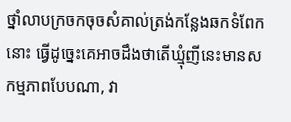ថ្នាំលាបក្រចកចុចសំគាល់ត្រង់កន្លែងឆកទំពែកនោះ ធ្វើដូច្នេះគេអាចដឹងថាតើឃ្មុំញីនេះមានសកម្មភាពបែបណា, វា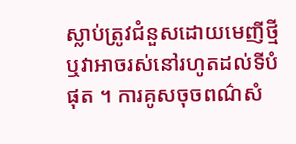ស្លាប់ត្រូវជំនួសដោយមេញីថ្មី ឬវាអាចរស់នៅរហូតដល់ទីបំផុត ។ ការគូសចុចពណ៌សំ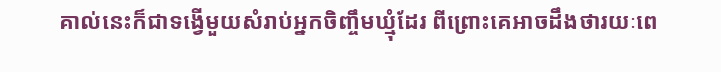គាល់នេះក៏ជាទង្វើមួយសំរាប់អ្នកចិញ្ចឹមឃ្មុំដែរ ពីព្រោះគេអាចដឹងថារយៈពេ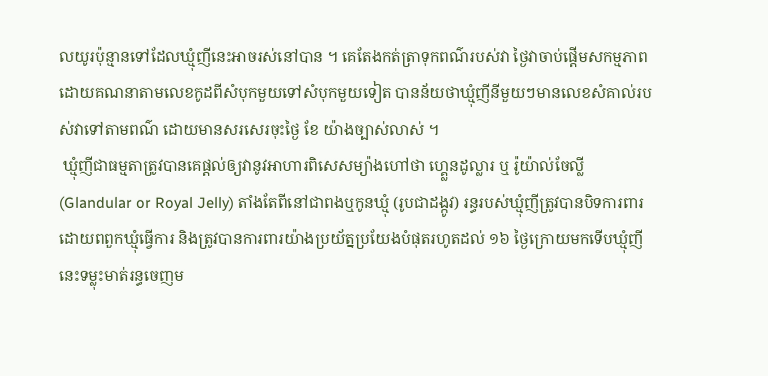លយូរប៉ុន្មានទៅដែលឃ្មុំញីនេះអាចរស់នៅបាន ។ គេតែងកត់ត្រាទុកពណ៌របស់វា ថ្ងៃវាចាប់ផ្តើមសកម្មភាព ដោយគណនាតាមលេខកូដពីសំបុកមួយទៅសំបុកមួយទៀត បានន័យថាឃ្មុំញីនីមួយៗមានលេខសំគាល់របស់វាទៅតាមពណ៌ ដោយមានសរសេរចុះថ្ងៃ ខែ យ៉ាងច្បាស់លាស់ ។
 ឃ្មុំញីជាធម្មតាត្រូវបានគេផ្តល់ឲ្យវានូវអាហារពិសេសម្យ៉ាងហៅថា ហ្គេ្លនដូល្លារ ឬ រ៉ូយ៉ាល់ចែល្លី (Glandular or Royal Jelly) តាំងតែពីនៅជាពងឬកូនឃ្មុំ (រូបជាដង្កូវ) រន្ធរបស់ឃ្មុំញីត្រូវបានបិទការពារដោយពពួកឃ្មុំធ្វើការ និងត្រូវបានការពារយ៉ាងប្រយ័ត្នប្រយែងបំផុតរហូតដល់ ១៦ ថ្ងៃក្រោយមកទើបឃ្មុំញីនេះទម្លុះមាត់រន្ធចេញម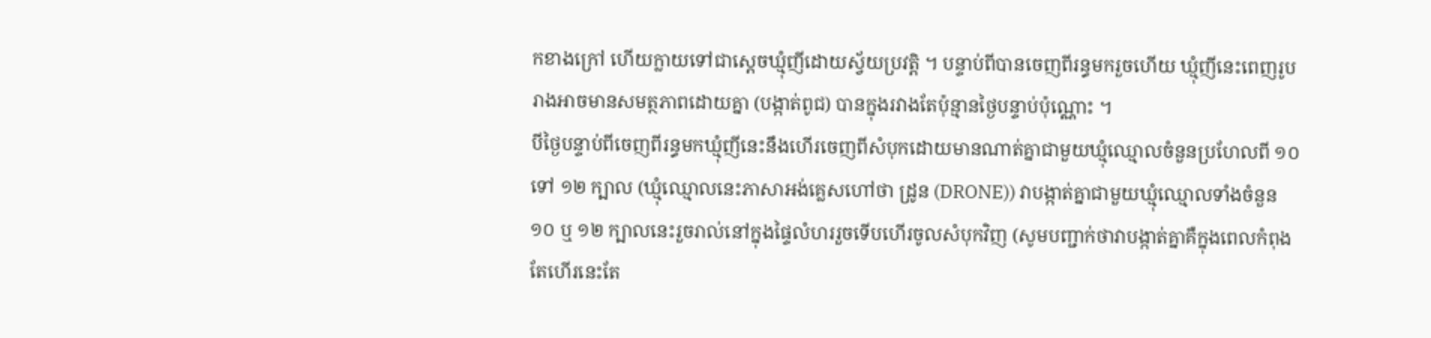កខាងក្រៅ ហើយក្លាយទៅជាស្តេចឃ្មុំញីដោយស្វ័យប្រវត្តិ ។ បន្ទាប់ពីបានចេញពីរន្ធមករួចហើយ ឃ្មុំញីនេះពេញរូបរាងអាចមានសមត្ថភាពដោយគ្នា (បង្កាត់ពូជ) បានក្នុងរវាងតែប៉ុន្មានថ្ងៃបន្ទាប់ប៉ុណ្ណោះ ។
បីថ្ងៃបន្ទាប់ពីចេញពីរន្ធមកឃ្មុំញីនេះនឹងហើរចេញពីសំបុកដោយមានណាត់គ្នាជាមួយឃ្មុំឈ្មោលចំនួនប្រហែលពី ១០ ទៅ ១២ ក្បាល (ឃ្មុំឈ្មោលនេះភាសាអង់គ្លេសហៅថា ដ្រូន (DRONE)) វាបង្កាត់គ្នាជាមួយឃ្មុំឈ្មោលទាំងចំនួន ១០ ឬ ១២ ក្បាលនេះរួចរាល់នៅក្នុងផ្ទៃលំហររួចទើបហើរចូលសំបុកវិញ (សូមបញ្ជាក់ថាវាបង្កាត់គ្នាគឺក្នុងពេលកំពុងតែហើរនេះតែ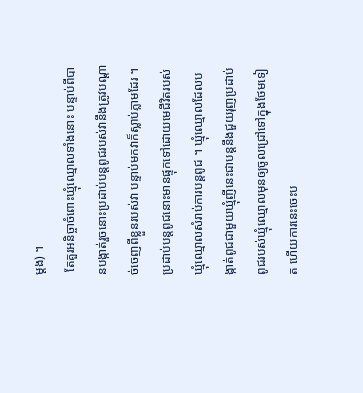ម្តង) ។
 តែគួរអនិច្ចាចំពោះឃ្មុំឈ្មោលទាំងនោះ បន្ទាប់ពីបានបង្កាត់រួចនោះប្រដាប់បន្តពូជរបស់វានឹងត្រូវបណ្តាច់ចេញពីខ្លួនរបស់វា បន្ទាប់មកវាក៏ស្លាប់ភ្លាមដែរ ។ ប្រដាប់បន្តពូជនោះមានផ្ទុកទៅដោយមេជីវិតរបស់ឃ្មុំឈ្មោលសំរាប់ការបន្តពូជ ។ ឃ្មុំឈ្មោលដែលបង្កាត់ពូជជាមួយឃ្មុំញីនេះជាបន្តនឹងជួយរុញប្រដាប់ពូជរបស់ឃ្មុំឈ្មោលមុនឲ្យចូលជ្រៅទៅក្នុងថែមទៀត ហើយការនេះចេះប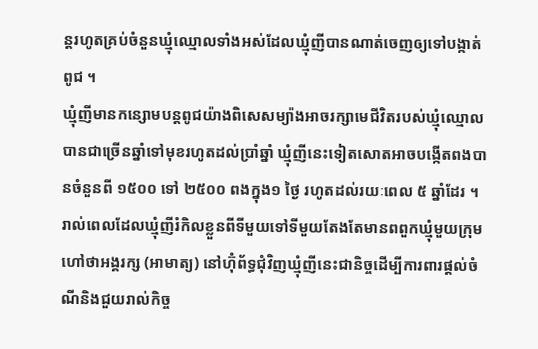ន្តរហូតគ្រប់ចំនួនឃ្មុំឈ្មោលទាំងអស់ដែលឃ្មុំញីបានណាត់ចេញឲ្យទៅបង្កាត់ពូជ ។
ឃ្មុំញីមានកន្សោមបន្តពូជយ៉ាងពិសេសម្យ៉ាងអាចរក្សាមេជីវិតរបស់ឃ្មុំឈ្មោលបានជាច្រើនឆ្នាំទៅមុខរហូតដល់ប្រាំឆ្នាំ ឃ្មុំញីនេះទៀតសោតអាចបង្កើតពងបានចំនួនពី ១៥០០ ទៅ ២៥០០ ពងក្នុង១ ថ្ងៃ រហូតដល់រយៈពេល ៥ ឆ្នាំដែរ ។
រាល់ពេលដែលឃ្មុំញីរំកិលខ្លួនពីទីមួយទៅទីមួយតែងតែមានពពួកឃ្មុំមួយក្រុមហៅថាអង្គរក្ស (អាមាត្យ) នៅហ៊ុំព័ទ្ធជុំវិញឃ្មុំញីនេះជានិច្ចដើម្បីការពារផ្តល់ចំណីនិងជួយរាល់កិច្ច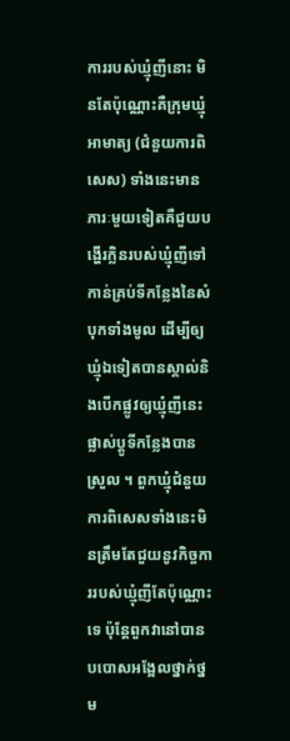ការរបស់ឃ្មុំញីនោះ មិនតែប៉ុណ្ណោះគឺក្រុមឃ្មុំអាមាត្យ (ជំនួយការពិសេស) ទាំងនេះមានភារៈមួយទៀតគឺជួយបង្ហើរក្លិនរបស់ឃ្មុំញីទៅកាន់គ្រប់ទីកន្លែងនៃសំបុកទាំងមូល ដើម្បីឲ្យឃ្មុំឯទៀតបានស្គាល់និងបើកផ្លូវឲ្យឃ្មុំញីនេះផ្លាស់ប្តូទីកន្លែងបានស្រួល ។ ពួកឃ្មុំជំនួយការពិសេសទាំងនេះមិនត្រឹមតែជួយនូវកិច្ចការរបស់ឃ្មុំញីតែប៉ុណ្ណោះទេ ប៉ុន្តែពួកវានៅបានបបោសអង្អែលថ្នាក់ថ្នម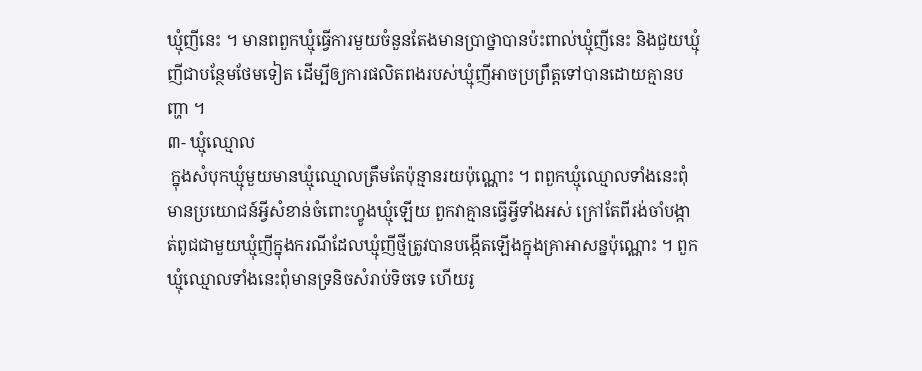ឃ្មុំញីនេះ ។ មានពពួកឃ្មុំធ្វើការមួយចំនួនតែងមានប្រាថ្នាបានប៉ះពាល់ឃ្មុំញីនេះ និងជួយឃ្មុំញីជាបន្ថែមថែមទៀត ដើម្បីឲ្យការផលិតពងរបស់ឃ្មុំញីអាចប្រព្រឹត្តទៅបានដោយគ្មានបញ្ហា ។
៣- ឃ្មុំឈ្មោល
 ក្នុងសំបុកឃ្មុំមួយមានឃ្មុំឈ្មោលត្រឹមតែប៉ុន្មានរយប៉ុណ្ណោះ ។ ពពួកឃ្មុំឈ្មោលទាំងនេះពុំមានប្រយោជន៍អ្វីសំខាន់ចំពោះហ្វូងឃ្មុំឡើយ ពួកវាគ្មានធ្វើអ្វីទាំងអស់ ក្រៅតែពីរង់ចាំបង្កាត់ពូជជាមួយឃ្មុំញីក្នុងករណីដែលឃ្មុំញីថ្មីត្រូវបានបង្កើតឡើងក្នុងគ្រាអាសន្នប៉ុណ្ណោះ ។ ពួកឃ្មុំឈ្មោលទាំងនេះពុំមានទ្រនិចសំរាប់ទិចទេ ហើយរូ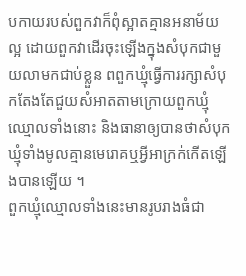បកាយរបស់ពួកវាក៏ពុំស្អាតគ្មានអនាម័យល្អ ដោយពួកវាដើរចុះឡើងក្នុងសំបុកជាមួយលាមកជាប់ខ្លួន ពពួកឃ្មុំធ្វើការរក្សាសំបុកតែងតែជួយសំអាតតាមក្រោយពួកឃ្មុំឈ្មោលទាំងនោះ និងធានាឲ្យបានថាសំបុកឃ្មុំទាំងមូលគ្មានមេរោគឬអ្វីអាក្រក់កើតឡើងបានឡើយ ។
ពួកឃ្មុំឈ្មោលទាំងនេះមានរូបរាងធំជា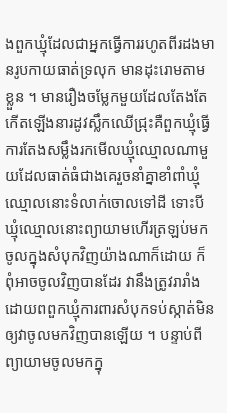ងពួកឃ្មុំដែលជាអ្នកធ្វើការរហូតពីរដងមានរូបកាយធាត់ទ្រលុក មានដុះរោមតាមខ្លួន ។ មានរឿងចម្លែកមួយដែលតែងតែកើតឡើងនារដូវស្លឹកឈើជ្រុះគឺពួកឃ្មុំធ្វើការតែងសម្លឹងរកមើលឃ្មុំឈ្មោលណាមួយដែលធាត់ធំជាងគេរួចនាំគ្នាខាំពាំឃ្មុំឈ្មោលនោះទំលាក់ចោលទៅដី ទោះបីឃ្មុំឈ្មោលនោះព្យាយាមហើរត្រឡប់មកចូលក្នុងសំបុកវិញយ៉ាងណាក៏ដោយ ក៏ពុំអាចចូលវិញបានដែរ វានឹងត្រូវរារាំងដោយពពួកឃ្មុំការពារសំបុកទប់ស្កាត់មិនឲ្យវាចូលមកវិញបានឡើយ ។ បន្ទាប់ពីព្យាយាមចូលមកក្នុ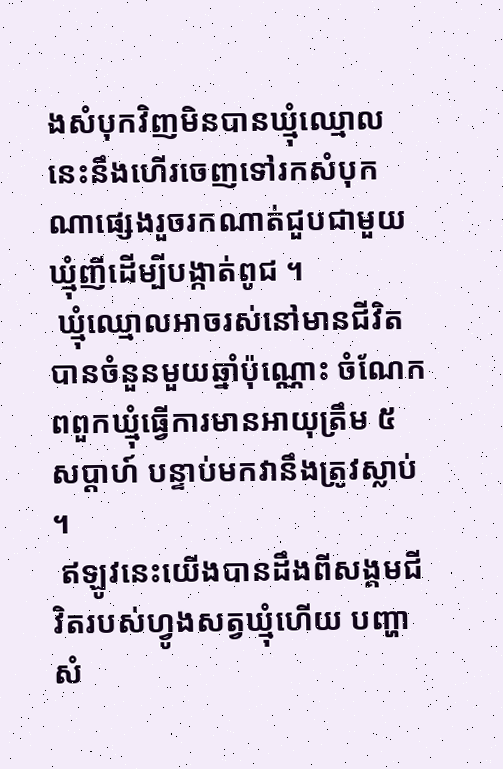ងសំបុកវិញមិនបានឃ្មុំឈ្មោលនេះនឹងហើរចេញទៅរកសំបុកណាផ្សេងរួចរកណាត់ជួបជាមួយឃ្មុំញីដើម្បីបង្កាត់ពូជ ។
 ឃ្មុំឈ្មោលអាចរស់នៅមានជីវិតបានចំនួនមួយឆ្នាំប៉ុណ្ណោះ ចំណែកពពួកឃ្មុំធ្វើការមានអាយុត្រឹម ៥ សប្តាហ៍ បន្ទាប់មកវានឹងត្រូវស្លាប់ ។
 ឥឡូវនេះយើងបានដឹងពីសង្គមជីវិតរបស់ហ្វូងសត្វឃ្មុំហើយ បញ្ហាសំ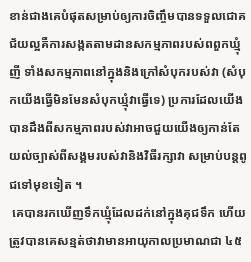ខាន់ជាងគេបំផុតសម្រាប់ឲ្យការចិញ្ចឹមបានទទួលជោគជ័យល្អគឺការសង្កតតាមដានសកម្មភាពរបស់ពពួកឃ្មុំញី ទាំងសកម្មភាពនៅក្នុងនិងក្រៅសំបុករបស់វា (សំបុកយើងធ្វើមិនមែនសំបុកឃ្មុំវាធ្វើទេ) ប្រការដែលយើងបានដឹងពីសកម្មភាពរបស់វាអាចជួយយើងឲ្យកាន់តែយល់ច្បាស់ពីសង្គមរបស់វានិងវិធីរក្សាវា សម្រាប់បន្តពូជទៅមុខទៀត ។
 គេបានរកឃើញទឹកឃ្មុំដែលដក់នៅក្នុងគុជទឹក ហើយត្រូវបានគេសន្មត់ថាវាមានអាយុកាលប្រមាណជា ៤៥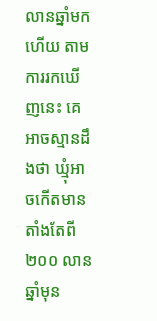លានឆ្នាំមកហើយ តាមការរកឃើញនេះ គេអាចស្មានដឹងថា ឃ្មុំអាចកើតមានតាំងតែពី ២០០ លានឆ្នាំមុន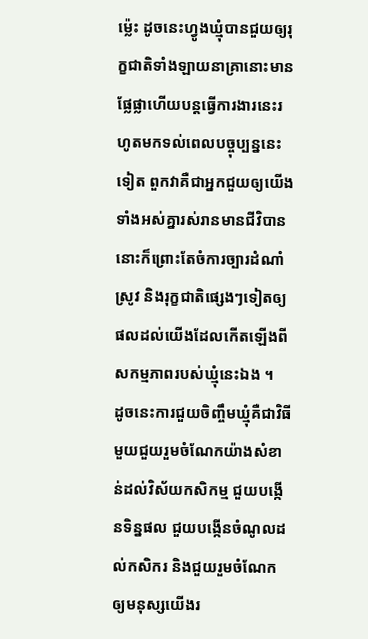ម្ល៉េះ ដូចនេះហ្វូងឃ្មុំបានជួយឲ្យរុក្ខជាតិទាំងឡាយនាគ្រានោះមានផ្លែផ្លាហើយបន្តធ្វើការងារនេះរហូតមកទល់ពេលបច្ចុប្បន្ននេះទៀត ពួកវាគឺជាអ្នកជួយឲ្យយើងទាំងអស់គ្នារស់រានមានជីវិបាន នោះក៏ព្រោះតែចំការច្បារដំណាំ ស្រូវ និងរុក្ខជាតិផ្សេងៗទៀតឲ្យផលដល់យើងដែលកើតឡើងពីសកម្មភាពរបស់ឃ្មុំនេះឯង ។
ដូចនេះការជួយចិញ្ចឹមឃ្មុំគឺជាវិធីមួយជួយរួមចំណែកយ៉ាងសំខាន់ដល់វិស័យកសិកម្ម ជួយបង្កើនទិន្នផល ជួយបង្កើនចំណូលដល់កសិករ និងជួយរួមចំណែកឲ្យមនុស្សយើងរ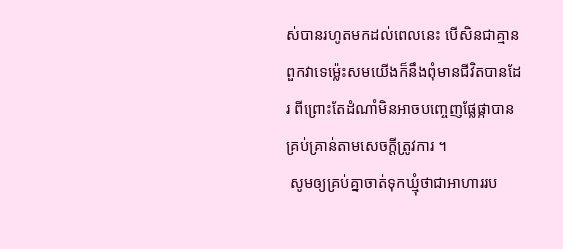ស់បានរហូតមកដល់ពេលនេះ បើសិនជាគ្មានពួកវាទេម្ល៉េះសមយើងក៏នឹងពុំមានជីវិតបានដែរ ពីព្រោះតែដំណាំមិនអាចបញ្ចេញផ្លែផ្កាបានគ្រប់គ្រាន់តាមសេចក្តីត្រូវការ ។
 សូមឲ្យគ្រប់គ្នាចាត់ទុកឃ្មុំថាជាអាហាររប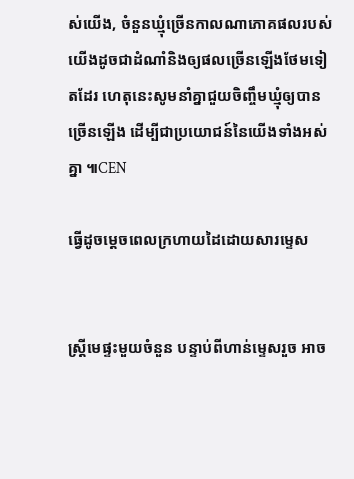ស់យើង, ចំនួនឃ្មុំច្រើនកាលណាភោគផលរបស់យើងដូចជាដំណាំនិងឲ្យផលច្រើនឡើងថែមទៀតដែរ ហេតុនេះសូមនាំគ្នាជួយចិញ្ចឹមឃ្មុំឲ្យបានច្រើនឡើង ដើម្បីជាប្រយោជន៍នៃយើងទាំងអស់គ្នា ៕CEN

ធ្វើដូចម្តេចពេលក្រហាយដៃដោយសារម្ទេស


ស្ត្រីមេផ្ទះមួយចំនួន បន្ទាប់ពីហាន់ម្ទេសរួច អាច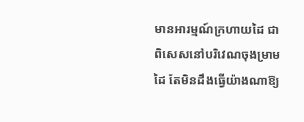មានអារម្មណ៍ក្រហាយដៃ ជាពិសេសនៅបរិវេណចុងម្រាមដៃ តែមិនដឹងធ្វើយ៉ាងណាឱ្យ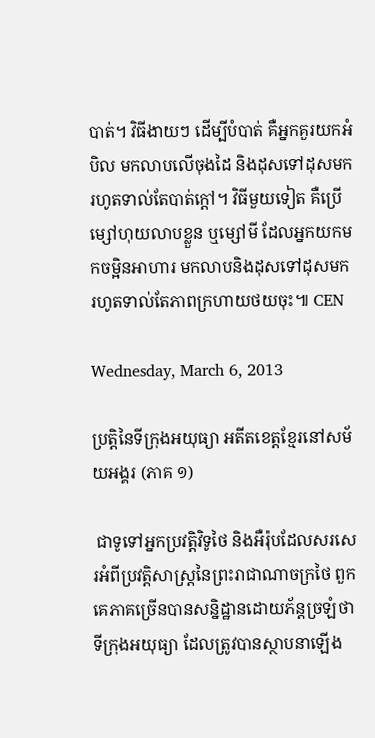បាត់។ វិធីងាយៗ ដើម្បីបំបាត់ គឺអ្នកគួរយកអំបិល មកលាបលើចុងដៃ និងដុសទៅដុសមក រហូតទាល់តែបាត់ក្តៅ។ វិធីមួយទៀត គឺប្រើម្សៅហុយលាបខ្លួន ឬម្សៅមី ដែលអ្នកយកមកចម្អិនអាហារ មកលាបនិងដុសទៅដុសមក រហូតទាល់តែភាពក្រហាយថយចុះ៕ CEN

Wednesday, March 6, 2013

ប្រត្តិនៃទីក្រុងអយុធ្យា អតីតខេត្តខ្មែរនៅសម័យអង្គរ (ភាគ ១)

 ជាទូទៅអ្នកប្រវត្តិវិទូថៃ និងអឺរ៉ុបដែលសរសេរអំពីប្រវត្តិសាស្ត្រនៃព្រះរាជាណាចក្រថៃ ពួកគេភាគច្រើនបានសន្និដ្ឋានដោយភ័ន្តច្រឡំថា ទីក្រុងអយុធ្យា ដែលត្រូវបានស្ថាបនាឡើង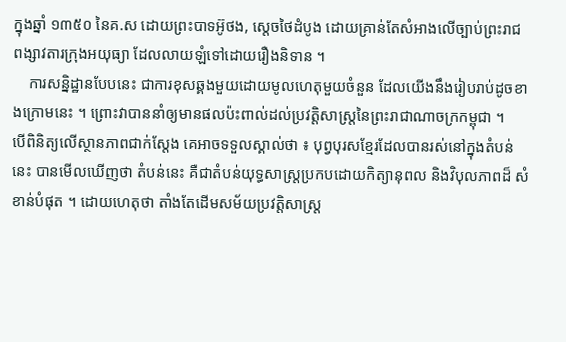ក្នុងឆ្នាំ ១៣៥០ នៃគ.ស ដោយព្រះបាទអ៊ូថង, ស្តេចថៃដំបូង ដោយគ្រាន់តែសំអាងលើច្បាប់ព្រះរាជ ពង្សាវតារក្រុងអយុធ្យា ដែលលាយឡំទៅដោយរឿងនិទាន ។
    ការសន្និដ្ឋានបែបនេះ ជាការខុសឆ្គងមួយដោយមូលហេតុមួយចំនួន ដែលយើងនឹងរៀបរាប់ដូចខាងក្រោមនេះ ។ ព្រោះវាបាននាំឲ្យមានផលប៉ះពាល់ដល់ប្រវត្តិសាស្ត្រនៃព្រះរាជាណាចក្រកម្ពុជា ។
បើពិនិត្យលើស្ថានភាពជាក់ស្តែង គេអាចទទួលស្គាល់ថា ៖ បុព្វបុរសខ្មែរដែលបានរស់នៅក្នុងតំបន់នេះ បានមើលឃើញថា តំបន់នេះ គឺជាតំបន់យុទ្ធសាស្ត្រប្រកបដោយកិត្យានុពល និងវិបុលភាពដ៏ សំខាន់បំផុត ។ ដោយហេតុថា តាំងតែដើមសម័យប្រវត្តិសាស្ត្រ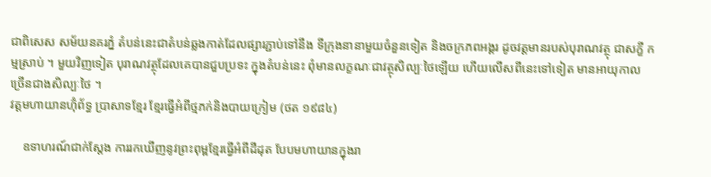ជាពិសេស សម័យនគរភ្នំ តំបន់នេះជាតំបន់ឆ្លងកាត់ដែលផ្សារភ្ជាប់ទៅនឹង ទីក្រុងនានាមួយចំនួនទៀត និងចក្រភពអង្គរ ដូចវត្តមានរបស់បុរាណវត្ថុ ជាសក្ខី កម្មស្រាប់ ។ មួយវិញទៀត បុរាណវត្ថុដែលគេបានជួបប្រទះ ក្នុងតំបន់នេះ ពុំមានលក្ខណៈជាវត្ថុសិល្បៈថៃឡើយ ហើយលើសពីនេះទៅទៀត មានអាយុកាល ច្រើនជាងសិល្បៈថៃ ។
វត្តមហាយានហ៊ុំព័ទ្ធ ប្រាសាទខ្មែរ ខ្មែរធ្វើអំពីថ្មភក់និងបាយក្រៀម (ថត ១៩៨៤)

    ឧទាហរណ៍ជាក់ស្តែង ការរកឃើញនូវព្រះពុម្ពខ្មែរធ្វើអំពីដីដុត បែបមហាយានក្នុងរា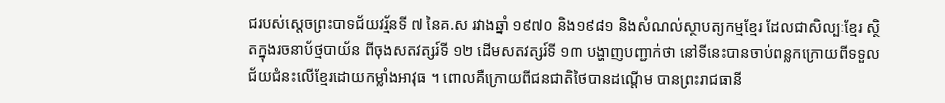ជរបស់ស្តេចព្រះបាទជ័យវរ្ម័នទី ៧ នៃគ.ស រវាងឆ្នាំ ១៩៧០ និង១៩៨១ និងសំណល់ស្ថាបត្យកម្មខ្មែរ ដែលជាសិល្បៈខ្មែរ ស្ថិតក្នុងរចនាប័ថ្មបាយ័ន ពីចុងសតវត្សរ៍ទី ១២ ដើមសតវត្សរ៍ទី ១៣ បង្ហាញបញ្ជាក់ថា នៅទីនេះបានចាប់ពន្លកក្រោយពីទទួលជ័យជំនះលើខ្មែរដោយកម្លាំងអាវុធ ។ ពោលគឺក្រោយពីជនជាតិថៃបានដណ្តើម បានព្រះរាជធានី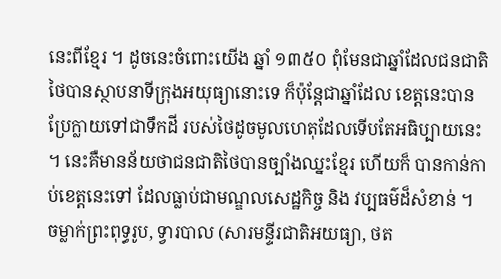នេះពីខ្មែរ ។ ដូចនេះចំពោះយើង ឆ្នាំ ១៣៥០ ពុំមែនជាឆ្នាំដែលជនជាតិថៃបានស្ថាបនាទីក្រុងអយុធ្យានោះទេ ក៏ប៉ុន្តែជាឆ្នាំដែល ខេត្តនេះបានប្រែក្លាយទៅជាទឹកដី របស់ថៃដូចមូលហេតុដែលទើបតែអធិប្បាយនេះ ។ នេះគឺមានន័យថាជនជាតិថៃបានច្បាំងឈ្នះខ្មែរ ហើយក៏ បានកាន់កាប់ខេត្តនេះទៅ ដែលធ្លាប់ជាមណ្ឌលសេដ្ឋកិច្ច និង វប្បធម៌ដ៏សំខាន់ ។
ចម្លាក់ព្រះពុទ្ធរូប, ទ្វារបាល (សារមន្ទីរជាតិអយធ្យា, ថត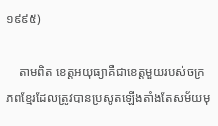១៩៩៥)

    តាមពិត ខេត្តអយុធ្យាគឺជាខេត្តមួយរបស់ចក្រភពខ្មែរដែលត្រូវបានប្រសូតឡើងតាំងតែសម័យមុ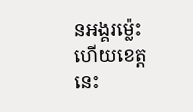នអង្គរម្ល៉េះ ហើយខេត្តនេះ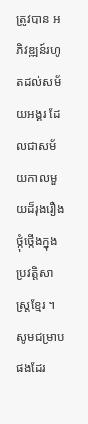ត្រូវបាន អភិវឌ្ឍន៍រហូតដល់សម័យអង្គរ ដែលជាសម័យកាលមួយដ៏រុងរឿងថ្កុំថ្កើងក្នុងប្រវត្តិសាស្ត្រខ្មែរ ។ សូមជម្រាបផងដែរ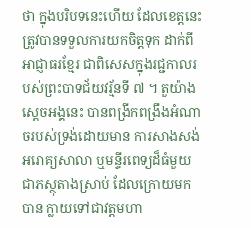ថា ក្នុងបរិបទនេះហើយ ដែលខេត្តនេះត្រូវបានទទួលការយកចិត្តទុក ដាក់ពីអាជ្ញាធរខ្មែរ ជាពិសេសក្នុងរជ្ជកាលរបស់ព្រះបាទជ័យវរ្ម័នទី ៧ ។ តួយ៉ាង ស្តេចអង្គនេះ បានពង្រីកពង្រឹងអំណាចរបស់ទ្រង់ដោយមាន ការសាងសង់អរោគ្យសាលា ឬមន្ទីរពេទ្យដ៏ធំមួយ ជាភស្ថុតាងស្រាប់ ដែលក្រោយមកបាន ក្លាយទៅជាវត្តមហា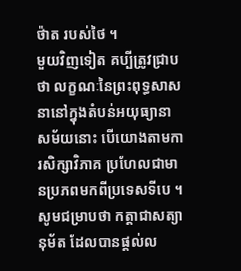ថ៉ាត របស់ថៃ ។
មួយវិញទៀត គប្បីត្រូវជ្រាបថា លក្ខណៈនៃព្រះពុទ្ធសាសនានៅក្នុងតំបន់អយុធ្យានាសម័យនោះ បើយោងតាមការសិក្សាវិភាគ ប្រហែលជាមានប្រភពមកពីប្រទេសទីបេ ។ សូមជម្រាបថា កត្តាជាសត្យានុម័ត ដែលបានផ្តល់ល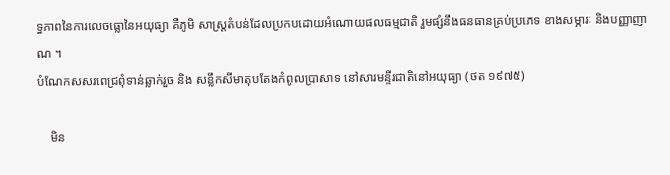ទ្ធភាពនៃការលេចធ្លោនៃអយុធ្យា គឺភូមិ សាស្ត្រតំបន់ដែលប្រកបដោយអំណោយផលធម្មជាតិ រួមផ្សំនឹងធនធានគ្រប់ប្រភេទ ខាងសម្ភារៈ និងបញ្ញាញាណ ។
បំណែកសសរពេជ្រពុំទាន់ឆ្លាក់រួច និង សន្លឹកសីមាតុបតែងកំពូលប្រាសាទ នៅសារមន្ទីរជាតិនៅអយុធ្យា (ថត ១៩៧៥)

    មិន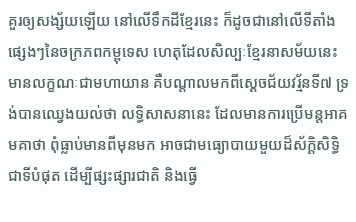គួរឲ្យសង្ស័យឡើយ នៅលើទឹកដីខ្មែរនេះ ក៏ដូចជានៅលើទីតាំងផ្សេងៗនៃចក្រភពកម្ពុទេស ហេតុដែលសិល្បៈខ្មែរនាសម័យនេះ មានលក្ខណៈជាមហាយាន គឺបណ្តាលមកពីស្តេចជ័យវរ្ម័នទី៧ ទ្រង់បានឈ្វេងយល់ថា លទ្ធិសាសនានេះ ដែលមានការប្រើមន្តអាគមគាថា ពុំធ្លាប់មានពីមុនមក អាចជាមធ្យោបាយមួយដ៏ស័ក្តិសិទ្ធិជាទីបំផុត ដើម្បីផ្សះផ្សារជាតិ និងធ្វើ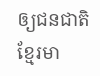ឲ្យជនជាតិខ្មែរមា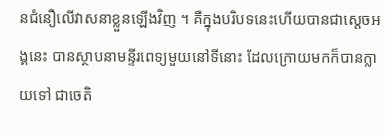នជំនឿលើវាសនាខ្លួនឡើងវិញ ។ គឺក្នុងបរិបទនេះហើយបានជាស្តេចអង្គនេះ បានស្ថាបនាមន្ទីរពេទ្យមួយនៅទីនោះ ដែលក្រោយមកក៏បានក្លាយទៅ ជាចេតិ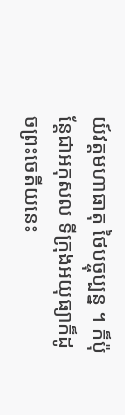យ៍វត្តមហាធាតុ ថៃបច្ចុប្បន្ន ។ ក៏ប៉ុន្តែជាអកុសល ទីក្រុងអយុធ្យាក៏ដូចព្រះចេតីយនេះ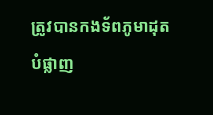ត្រូវបានកងទ័ពភូមាដុតបំផ្លាញ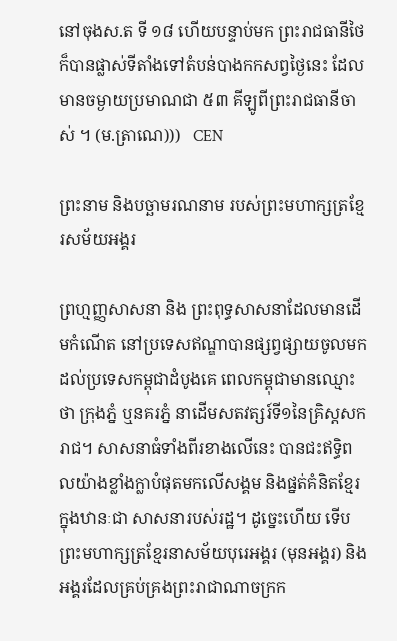នៅចុងស.ត ទី ១៨ ហើយបន្ទាប់មក ព្រះរាជធានីថៃក៏បានផ្លាស់ទីតាំងទៅតំបន់បាងកកសព្វថ្ងៃនេះ ដែលមានចម្ងាយប្រមាណជា ៥៣ គីឡូពីព្រះរាជធានីចាស់ ។ (ម.ត្រាណេ)))   CEN

ព្រះនាម និងបច្ឆាមរណនាម របស់ព្រះមហាក្សត្រខ្មែរសម័យអង្គរ

ព្រហ្មញ្ញសាសនា និង ព្រះពុទ្ធសាសនាដែលមានដើមកំណើត នៅប្រទេសឥណ្ឌាបានផ្សព្វផ្សាយចូលមកដល់ប្រទេសកម្ពុជាដំបូងគេ ពេលកម្ពុជាមានឈ្មោះថា ក្រុងភ្នំ ឬនគរភ្នំ នាដើមសតវត្សរ៍ទី១នៃគ្រិស្តសករាជ។ សាសនាធំទាំងពីរខាងលើនេះ បានជះឥទ្ធិពលយ៉ាងខ្លាំងក្លាបំផុតមកលើសង្គម និងផ្នត់គំនិតខ្មែរក្នុងឋានៈជា សាសនារបស់រដ្ឋ។ ដូច្នេះហើយ ទើបព្រះមហាក្សត្រខ្មែរនាសម័យបុរេអង្គរ (មុនអង្គរ) និងអង្គរដែលគ្រប់គ្រងព្រះរាជាណាចក្រក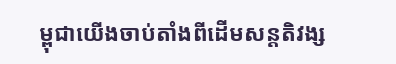ម្ពុជាយើងចាប់តាំងពីដើមសន្តតិវង្ស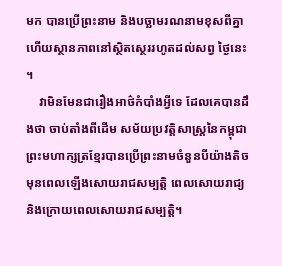មក បានប្រើព្រះនាម និងបច្ឆាមរណនាមខុសពីគ្នា ហើយស្ថានភាពនៅស្ថិតស្ថេររហូតដល់សព្វ ថ្ងៃនេះ។
    វាមិនមែនជារឿងអាថ៌កំបាំងអ្វីទេ ដែលគេបានដឹងថា ចាប់តាំងពីដើម សម័យប្រវត្តិសាស្ត្រនៃកម្ពុជា ព្រះមហាក្សត្រខ្មែរបានប្រើព្រះនាមចំនួនបីយ៉ាងតិច មុនពេលឡើងសោយរាជសម្បត្តិ ពេលសោយរាជ្យ និងក្រោយពេលសោយរាជសម្បត្តិ។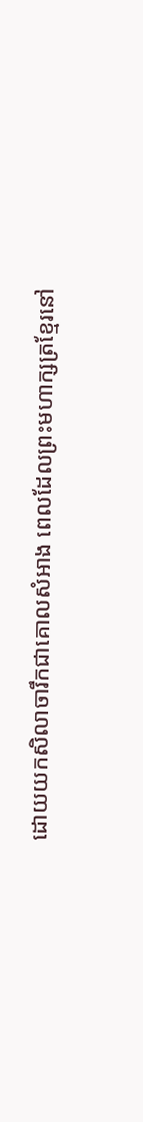ដោយយកសិលាចារឹកជាគោលសំអាង ពេលដែលព្រះមហាក្សត្រខ្មែរនៅ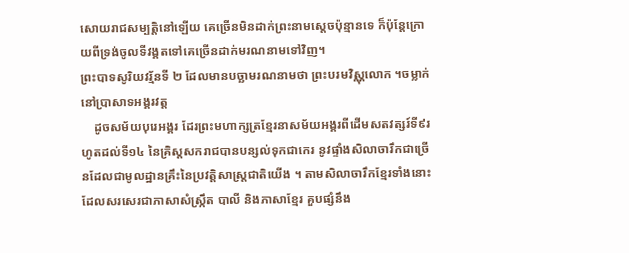សោយរាជសម្បត្តិនៅឡើយ គេច្រើនមិនដាក់ព្រះនាមស្តេចប៉ុន្មានទេ ក៏ប៉ុន្តែក្រោយពីទ្រង់ចូលទីវង្គតទៅគេច្រើនដាក់មរណនាមទៅវិញ។
ព្រះបាទសូរិយវរ្ម័នទី ២ ដែលមានបច្ឆាមរណនាមថា ព្រះបរមវិស្ណុលោក ។ចម្លាក់នៅប្រាសាទអង្គរវត្ត
    ដូចសម័យបុរេអង្គរ ដែរព្រះមហាក្សត្រខ្មែរនាសម័យអង្គរពីដើមសតវត្សរ៍ទី៩រហូតដល់ទី១៤ នៃគ្រិស្តសករាជបានបន្សល់ទុកជាកេរ នូវផ្ទាំងសិលាចារឹកជាច្រើនដែលជាមូលដ្ឋានគ្រឹះនៃប្រវត្តិសាស្ត្រជាតិយើង ។ តាមសិលាចារឹកខ្មែរទាំងនោះ ដែលសរសេរជាភាសាសំស្ក្រឹត បាលី និងភាសាខ្មែរ គួបផ្សំនឹង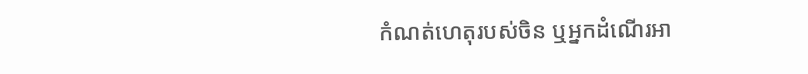កំណត់ហេតុរបស់ចិន ឬអ្នកដំណើរអា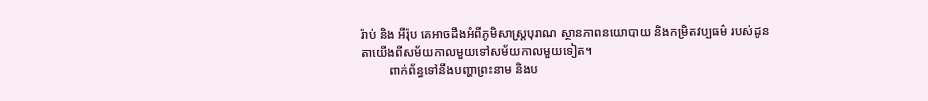រ៉ាប់ និង អីរ៉ុប គេអាចដឹងអំពីភូមិសាស្ត្របុរាណ ស្ថានភាពនយោបាយ និងកម្រិតវប្បធម៌ របស់ដូនតាយើងពីសម័យកាលមួយទៅសម័យកាលមួយទៀត។
         ពាក់ព័ន្ធទៅនឹងបញ្ហាព្រះនាម និងប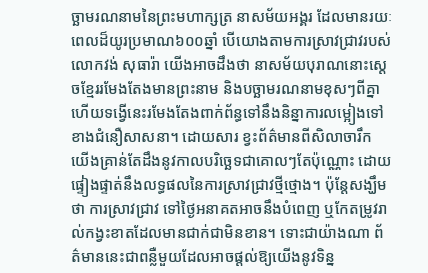ច្ឆាមរណនាមនៃព្រះមហាក្សត្រ នាសម័យអង្គរ ដែលមានរយៈពេលដ៏យូរប្រមាណ៦០០ឆ្នាំ បើយោងតាមការស្រាវជ្រាវរបស់លោកវង់ សុធារ៉ា យើងអាចដឹងថា នាសម័យបុរាណនោះស្តេចខ្មែររមែងតែងមានព្រះនាម និងបច្ឆាមរណនាមខុសៗពីគ្នា ហើយទង្វើនេះរមែងតែងពាក់ព័ន្ធទៅនឹងនិន្នាការលម្អៀងទៅខាងជំនឿសាសនា។ ដោយសារ ខ្វះព័ត៌មានពីសិលាចារឹក យើងគ្រាន់តែដឹងនូវកាលបរិច្ឆេទជាគោលៗតែប៉ុណ្ណោះ ដោយផ្ទៀងផ្ទាត់នឹងលទ្ធផលនៃការស្រាវជ្រាវថ្មីថ្មោង។ ប៉ុន្តែសង្ឃឹមថា ការស្រាវជ្រាវ ទៅថ្ងៃអនាគតអាចនឹងបំពេញ ឬកែតម្រូវរាល់កង្វះខាតដែលមានជាក់ជាមិនខាន។ ទោះជាយ៉ាងណា ព័ត៌មាននេះជាពន្លឺមួយដែលអាចផ្តល់ឱ្យយើងនូវទិន្ន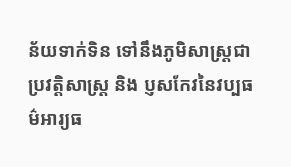ន័យទាក់ទិន ទៅនឹងភូមិសាស្ត្រជាប្រវត្តិសាស្ត្រ និង ប្ញសកែវនៃវប្បធម៌អារ្យធ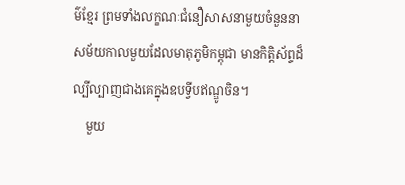ម៌ខ្មែរ ព្រមទាំងលក្ខណៈជំនឿសាសនាមួយចំនួននាសម័យកាលមួយដែលមាតុភូមិកម្ពុជា មានកិត្តិស័ព្ទដ៏ល្បីល្បាញជាងគេក្នុងឧបទ្វីបឥណ្ឌូចិន។
    មួយ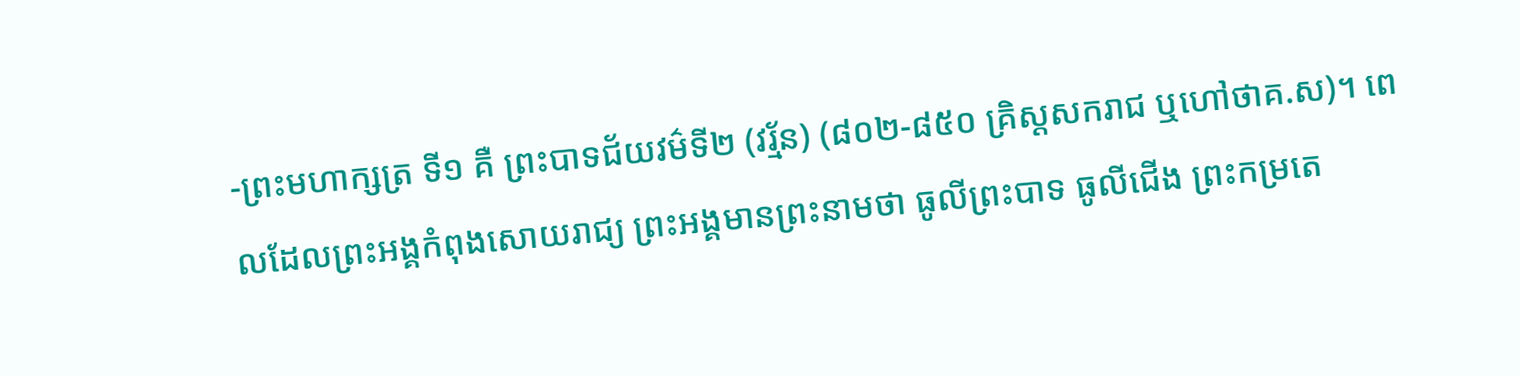-ព្រះមហាក្សត្រ ទី១ គឺ ព្រះបាទជ័យវម៌ទី២ (វរ្ម័ន) (៨០២-៨៥០ គ្រិស្តសករាជ ឬហៅថាគ.ស)។ ពេលដែលព្រះអង្គកំពុងសោយរាជ្យ ព្រះអង្គមានព្រះនាមថា ធូលីព្រះបាទ ធូលីជើង ព្រះកម្រតេ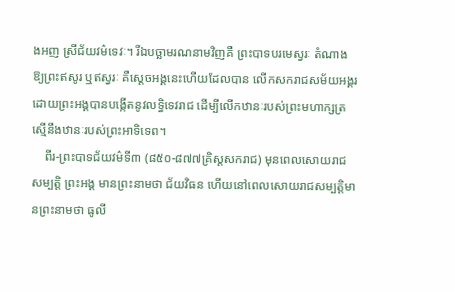ងអញ ស្រីជ័យវម៌ទេវៈ។ រីឯបច្ឆាមរណនាមវិញគឺ ព្រះបាទបរមេស្វរៈ តំណាងឱ្យព្រះឥសូរ ឬឥស្វរៈ គឺស្តេចអង្គនេះហើយដែលបាន លើកសករាជសម័យអង្គរ ដោយព្រះអង្គបានបង្កើតនូវលទ្ធិទេវរាជ ដើម្បីលើកឋានៈរបស់ព្រះមហាក្សត្រស្មើនឹងឋានៈរបស់ព្រះអាទិទេព។
    ពីរ-ព្រះបាទជ័យវម៌ទី៣ (៨៥០-៨៧៧គ្រិស្តសករាជ) មុនពេលសោយរាជសម្បត្តិ ព្រះអង្គ មានព្រះនាមថា ជ័យវិធន ហើយនៅពេលសោយរាជសម្បត្តិមានព្រះនាមថា ធូលី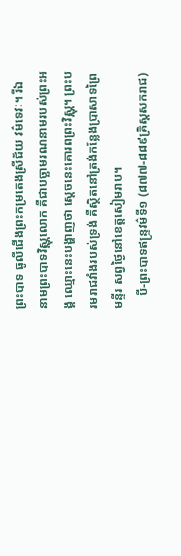ព្រះបាទ ធូលីជើងព្រះកម្រតេងស្រីជ័យ វម៌ទេវៈ។ រីឯនាមព្រះបាទវិស្ណុលោក គឺជាបច្ឆាមរណនាមរបស់ព្រះអង្គ ឈ្មោះនេះបង្ហាញថា ស្តេចនេះគោរពព្រះវិស្ណុ។ ព្រះបរមរាជវាំងរបស់ទ្រង់ គឺស្ថិតនៅត្រង់កន្លែងប្រាសាទព្រៃមន្ទីរ សព្វថ្ងៃនៅខេត្តសៀមរាប។
    បី-ព្រះបាទឥន្ទ្រវម៌ទី១ (៨៧៧-៨៨៩គ្រិស្តសករាជ)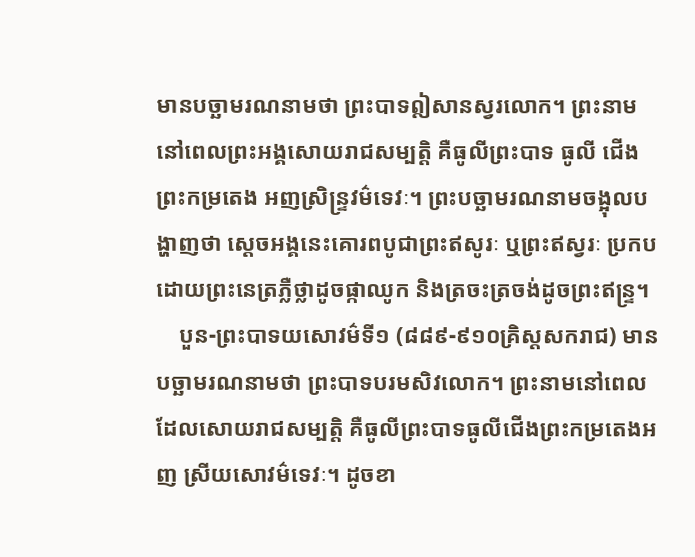មានបច្ឆាមរណនាមថា ព្រះបាទឦសានស្វរលោក។ ព្រះនាមនៅពេលព្រះអង្គសោយរាជសម្បត្តិ គឺធូលីព្រះបាទ ធូលី ជើងព្រះកម្រតេង អញស្រិន្ទ្រវម៌ទេវៈ។ ព្រះបច្ឆាមរណនាមចង្អុលបង្ហាញថា ស្តេចអង្គនេះគោរពបូជាព្រះឥសូរៈ ឬព្រះឥស្វរៈ ប្រកបដោយព្រះនេត្រភ្លឺថ្លាដូចផ្កាឈូក និងត្រចះត្រចង់ដូចព្រះឥន្ទ្រ។
    បួន-ព្រះបាទយសោវម៌ទី១ (៨៨៩-៩១០គ្រិស្តសករាជ) មានបច្ឆាមរណនាមថា ព្រះបាទបរមសិវលោក។ ព្រះនាមនៅពេលដែលសោយរាជសម្បត្តិ គឺធូលីព្រះបាទធូលីជើងព្រះកម្រតេងអញ ស្រីយសោវម៌ទេវៈ។ ដូចខា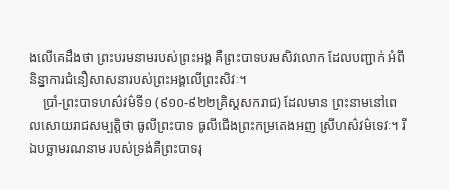ងលើគេដឹងថា ព្រះបរមនាមរបស់ព្រះអង្គ គឺព្រះបាទបរមសិវលោក ដែលបញ្ជាក់ អំពីនិន្នាការជំនឿសាសនារបស់ព្រះអង្គលើព្រះសិវៈ។
    ប្រាំ-ព្រះបាទហស៌វម៌ទី១ (៩១០-៩២២គ្រិស្តសករាជ) ដែលមាន ព្រះនាមនៅពេលសោយរាជសម្បត្តិថា ធូលីព្រះបាទ ធូលីជើងព្រះកម្រតេងអញ ស្រីហស៌វម៌ទេវៈ។ រីឯបច្ឆាមរណនាម របស់ទ្រង់គឺព្រះបាទរុ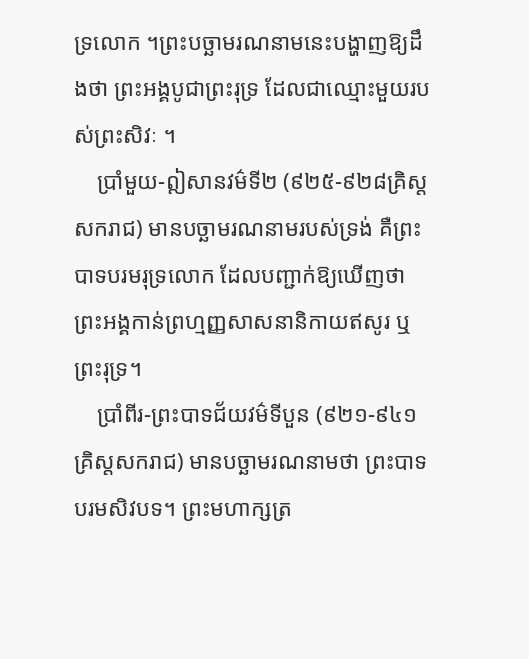ទ្រលោក ។ព្រះបច្ឆាមរណនាមនេះបង្ហាញឱ្យដឹងថា ព្រះអង្គបូជាព្រះរុទ្រ ដែលជាឈ្មោះមួយរបស់ព្រះសិវៈ ។
    ប្រាំមួយ-ឦសានវម៌ទី២ (៩២៥-៩២៨គ្រិស្តសករាជ) មានបច្ឆាមរណនាមរបស់ទ្រង់ គឺព្រះបាទបរមរុទ្រលោក ដែលបញ្ជាក់ឱ្យឃើញថា ព្រះអង្គកាន់ព្រហ្មញ្ញសាសនានិកាយឥសូរ ឬ ព្រះរុទ្រ។
    ប្រាំពីរ-ព្រះបាទជ័យវម៌ទីបួន (៩២១-៩៤១គ្រិស្តសករាជ) មានបច្ឆាមរណនាមថា ព្រះបាទបរមសិវបទ។ ព្រះមហាក្សត្រ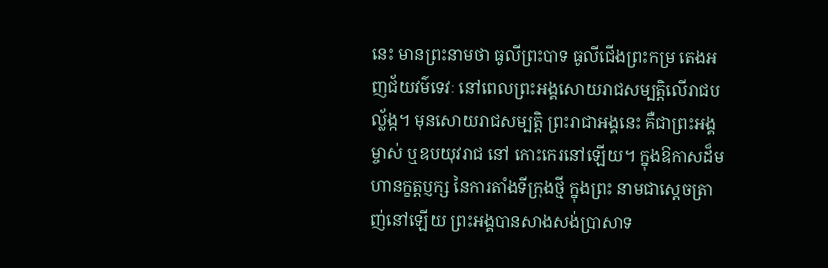នេះ មានព្រះនាមថា ធូលីព្រះបាទ ធូលីជើងព្រះកម្រ តេងអញជ័យវម៌ទេវៈ នៅពេលព្រះអង្គសោយរាជសម្បត្តិលើរាជបល្ល័ង្ក។ មុនសោយរាជសម្បត្តិ ព្រះរាជាអង្គនេះ គឺជាព្រះអង្គម្ចាស់ ឬឧបយុវរាជ នៅ កោះកេរនៅឡើយ។ ក្នុងឱកាសដ៏មហានក្ខត្តប្ញក្ស នៃការតាំងទីក្រុងថ្មី ក្នុងព្រះ នាមជាស្តេចត្រាញ់នៅឡើយ ព្រះអង្គបានសាងសង់ប្រាសាទ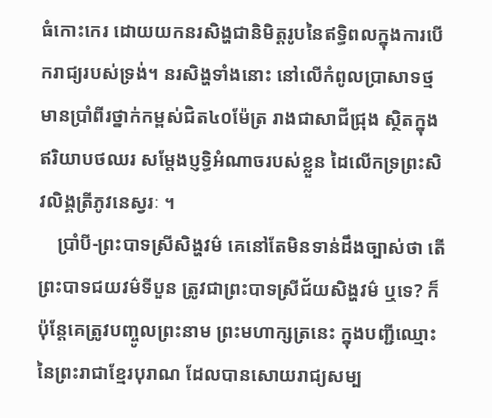ធំកោះកេរ ដោយយកនរសិង្ហជានិមិត្តរូបនៃឥទ្ធិពលក្នុងការបើករាជ្យរបស់ទ្រង់។ នរសិង្ហទាំងនោះ នៅលើកំពូលប្រាសាទថ្ម មានប្រាំពីរថ្នាក់កម្ពស់ជិត៤០ម៉ែត្រ រាងជាសាជីជ្រុង ស្ថិតក្នុងឥរិយាបថឈរ សម្តែងប្ញទ្ធិអំណាចរបស់ខ្លួន ដៃលើកទ្រព្រះសិវលិង្គត្រីភូវនេស្វរៈ ។
    ប្រាំបី-ព្រះបាទស្រីសិង្ហវម៌ គេនៅតែមិនទាន់ដឹងច្បាស់ថា តើព្រះបាទជយវម៌ទីបួន ត្រូវជាព្រះបាទស្រីជ័យសិង្ហវម៌ ឬទេ? ក៏ប៉ុន្តែគេត្រូវបញ្ចូលព្រះនាម ព្រះមហាក្សត្រនេះ ក្នុងបញ្ជីឈ្មោះនៃព្រះរាជាខ្មែរបុរាណ ដែលបានសោយរាជ្យសម្ប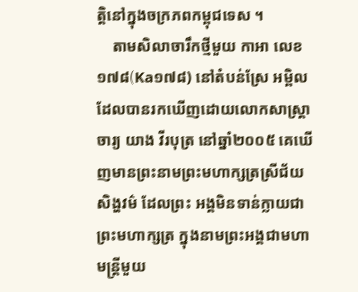ត្តិនៅក្នុងចក្រភពកម្ពុជទេស ។
    តាមសិលាចារឹកថ្មីមួយ កាអា លេខ១៧៨(Ka១៧៨) នៅតំបន់ស្រែ អម្ពិលដែលបានរកឃើញដោយលោកសាស្ត្រាចារ្យ យាង វីរបុត្រ នៅឆ្នាំ២០០៥ គេឃើញមានព្រះនាមព្រះមហាក្សត្រស្រីជ័យសិង្ហវម៌ ដែលព្រះ អង្គមិនទាន់ក្លាយជាព្រះមហាក្សត្រ ក្នុងនាមព្រះអង្គជាមហាមន្ត្រីមួយ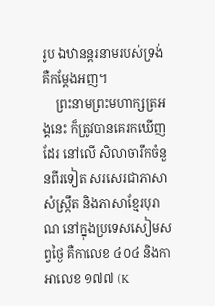រូប ឯឋានន្តរនាមរបស់ទ្រង់គឺកម្តែងអញ។
    ព្រះនាមព្រះមហាក្សត្រអង្គនេះ ក៏ត្រូវបានគេរកឃើញដែរ នៅលើ សិលាចារឹកចំនួនពីរទៀត សរសេរជាភាសាសំស្ក្រឹត និងភាសាខ្មែរបុរាណ នៅក្នុងប្រទេសសៀមសព្វថ្ងៃ គឺកាលេខ ៤០៤ និងកាអាលេខ ១៧៧ (K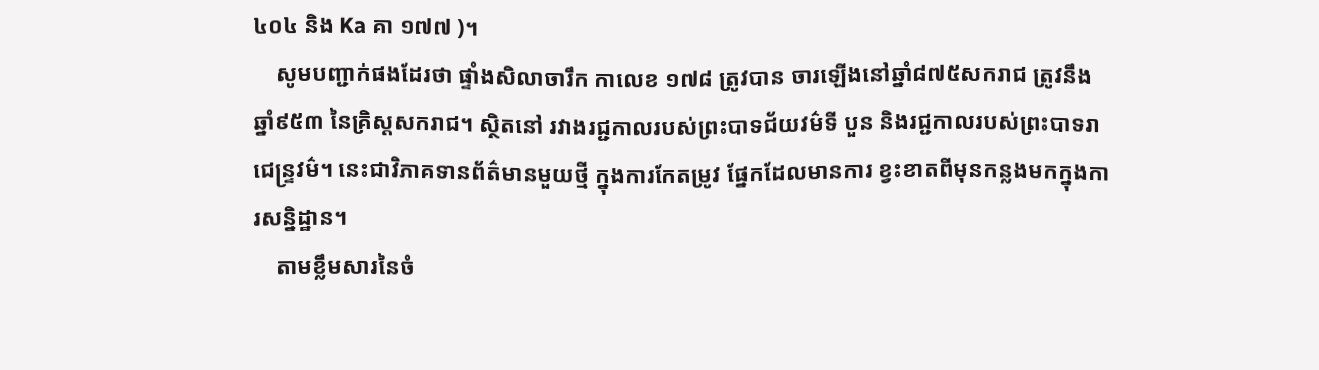៤០៤ និង Ka គា ១៧៧ )។
    សូមបញ្ជាក់ផងដែរថា ផ្ទាំងសិលាចារឹក កាលេខ ១៧៨ ត្រូវបាន ចារឡើងនៅឆ្នាំ៨៧៥សករាជ ត្រូវនឹង ឆ្នាំ៩៥៣ នៃគ្រិស្តសករាជ។ ស្ថិតនៅ រវាងរជ្ជកាលរបស់ព្រះបាទជ័យវម៌ទី បួន និងរជ្ជកាលរបស់ព្រះបាទរាជេន្ទ្រវម៌។ នេះជាវិភាគទានព័ត៌មានមួយថ្មី ក្នុងការកែតម្រូវ ផ្នែកដែលមានការ ខ្វះខាតពីមុនកន្លងមកក្នុងការសន្និដ្ឋាន។
    តាមខ្លឹមសារនៃចំ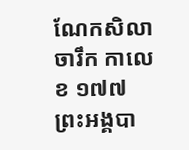ណែកសិលាចារឹក កាលេខ ១៧៧ ព្រះអង្គបា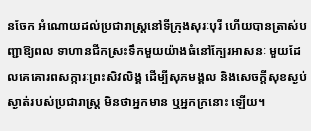នចែក អំណោយដល់ប្រជារាស្ត្រនៅទីក្រុងសុរៈបុរី ហើយបានត្រាស់បញ្ជាឱ្យពល ទាហានជីកស្រះទឹកមួយយ៉ាងធំនៅក្បែរអាសនៈ មួយដែលគេគោរពសក្ការៈព្រះសិវលិង្គ ដើម្បីសុភមង្គល និងសេចក្តីសុខស្ងប់ស្ងាត់របស់ប្រជារាស្ត្រ មិនថាអ្នកមាន ឬអ្នកក្រនោះ ឡើយ។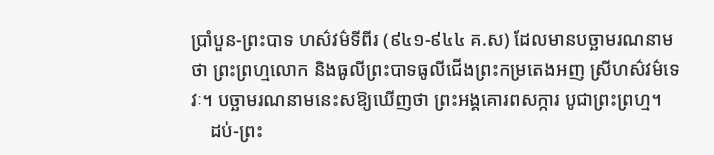ប្រាំបួន-ព្រះបាទ ហស៌វម៌ទីពីរ (៩៤១-៩៤៤ គ.ស) ដែលមានបច្ឆាមរណនាមថា ព្រះព្រហ្មលោក និងធូលីព្រះបាទធូលីជើងព្រះកម្រតេងអញ ស្រីហស៌វម៌ទេវៈ។ បច្ឆាមរណនាមនេះសឱ្យឃើញថា ព្រះអង្គគោរពសក្ការ បូជាព្រះព្រហ្ម។
    ដប់-ព្រះ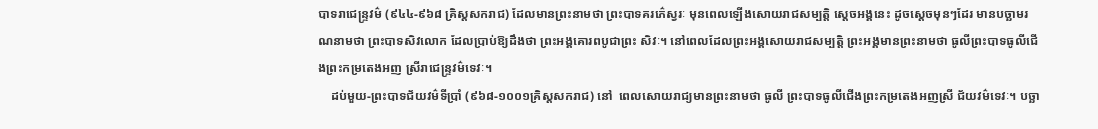បាទរាជេន្ទ្រវម៌ (៩៤៤-៩៦៨ គ្រិស្តសករាជ) ដែលមានព្រះនាមថា ព្រះបាទគរភ៌េស្វរៈ មុនពេលឡើងសោយរាជសម្បត្តិ ស្តេចអង្គនេះ ដូចស្តេចមុនៗដែរ មានបច្ឆាមរណនាមថា ព្រះបាទសិវលោក ដែលប្រាប់ឱ្យដឹងថា ព្រះអង្គគោរពបូជាព្រះ សិវៈ។ នៅពេលដែលព្រះអង្គសោយរាជសម្បត្តិ ព្រះអង្គមានព្រះនាមថា ធូលីព្រះបាទធូលីជើងព្រះកម្រតេងអញ ស្រីរាជេន្ទ្រវម៌ទេវៈ។
    ដប់មួយ-ព្រះបាទជ័យវម៌ទីប្រាំ (៩៦៨-១០០១គ្រិស្តសករាជ) នៅ  ពេលសោយរាជ្យមានព្រះនាមថា ធូលី ព្រះបាទធូលីជើងព្រះកម្រតេងអញស្រី ជ័យវម៌ទេវៈ។ បច្ឆា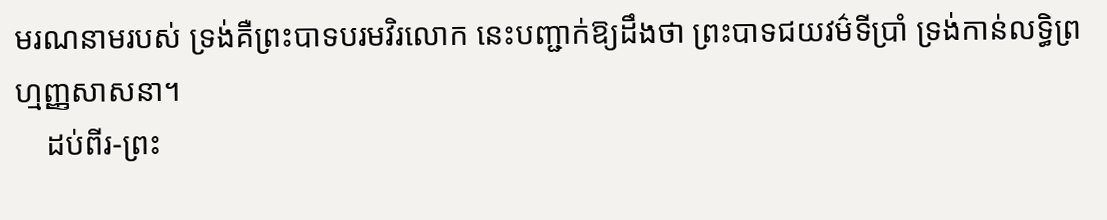មរណនាមរបស់ ទ្រង់គឺព្រះបាទបរមវិរលោក នេះបញ្ជាក់ឱ្យដឹងថា ព្រះបាទជយវម៌ទីប្រាំ ទ្រង់កាន់លទ្ធិព្រហ្មញ្ញសាសនា។
    ដប់ពីរ-ព្រះ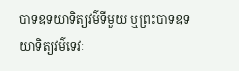បាទឧទយាទិត្យវម៌ទីមួយ ឬព្រះបាទឧទយាទិត្យវម៌ទេវៈ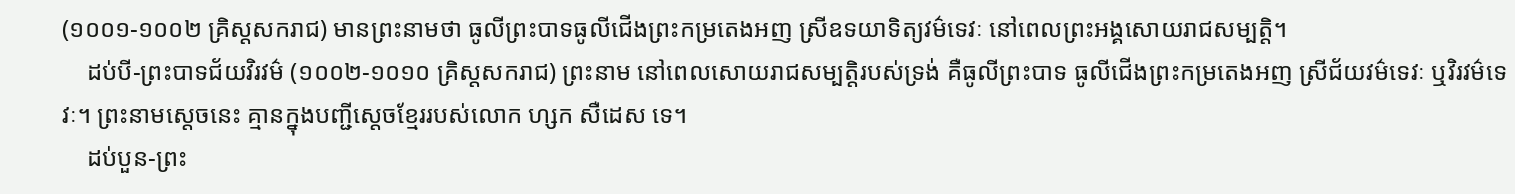(១០០១-១០០២ គ្រិស្តសករាជ) មានព្រះនាមថា ធូលីព្រះបាទធូលីជើងព្រះកម្រតេងអញ ស្រីឧទយាទិត្យវម៌ទេវៈ នៅពេលព្រះអង្គសោយរាជសម្បត្តិ។
    ដប់បី-ព្រះបាទជ័យវិរវម៌ (១០០២-១០១០ គ្រិស្តសករាជ) ព្រះនាម នៅពេលសោយរាជសម្បត្តិរបស់ទ្រង់ គឺធូលីព្រះបាទ ធូលីជើងព្រះកម្រតេងអញ ស្រីជ័យវម៌ទេវៈ ឬវិរវម៌ទេវៈ។ ព្រះនាមស្តេចនេះ គ្មានក្នុងបញ្ជីស្តេចខ្មែររបស់លោក ហ្សក សឺដេស ទេ។
    ដប់បួន-ព្រះ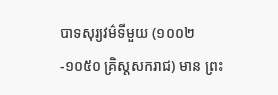បាទសុរ្យវម៌ទីមួយ (១០០២-១០៥០ គ្រិស្តសករាជ) មាន ព្រះ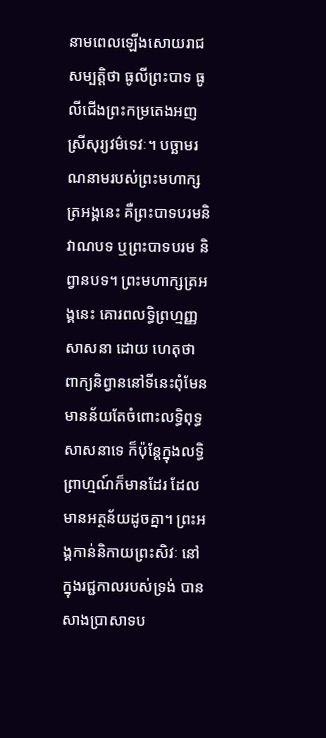នាមពេលឡើងសោយរាជសម្បត្តិថា ធូលីព្រះបាទ ធូលីជើងព្រះកម្រតេងអញ ស្រីសុរ្យវម៌ទេវៈ។ បច្ឆាមរណនាមរបស់ព្រះមហាក្សត្រអង្គនេះ គឺព្រះបាទបរមនិវាណបទ ឬព្រះបាទបរម និព្វានបទ។ ព្រះមហាក្សត្រអង្គនេះ គោរពលទ្ធិព្រហ្មញ្ញសាសនា ដោយ ហេតុថា ពាក្យនិព្វាននៅទីនេះពុំមែនមានន័យតែចំពោះលទ្ធិពុទ្ធសាសនាទេ ក៏ប៉ុន្តែក្នុងលទ្ធិព្រាហ្មណ៍ក៏មានដែរ ដែលមានអត្ថន័យដូចគ្នា។ ព្រះអង្គកាន់និកាយព្រះសិវៈ នៅក្នុងរជ្ជកាលរបស់ទ្រង់ បានសាងប្រាសាទប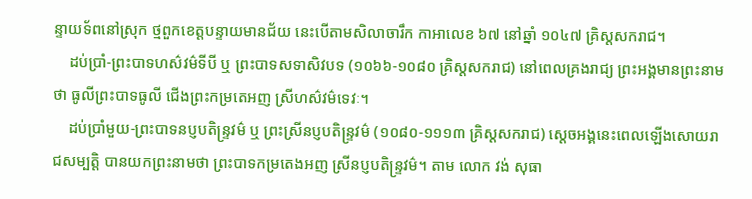ន្ទាយទ័ពនៅស្រុក ថ្មពួកខេត្តបន្ទាយមានជ័យ នេះបើតាមសិលាចារឹក កាអាលេខ ៦៧ នៅឆ្នាំ ១០៤៧ គ្រិស្តសករាជ។
    ដប់ប្រាំ-ព្រះបាទហស៌វម៌ទីបី ឬ ព្រះបាទសទាសិវបទ (១០៦៦-១០៨០ គ្រិស្តសករាជ) នៅពេលគ្រងរាជ្យ ព្រះអង្គមានព្រះនាមថា ធូលីព្រះបាទធូលី ជើងព្រះកម្រតេអញ ស្រីហស៌វម៌ទេវៈ។
    ដប់ប្រាំមួយ-ព្រះបាទនប្ញបតិន្ទ្រវម៌ ឬ ព្រះស្រីនប្ញបតិន្ទ្រវម៌ (១០៨០-១១១៣ គ្រិស្តសករាជ) ស្តេចអង្គនេះពេលឡើងសោយរាជសម្បត្តិ បានយកព្រះនាមថា ព្រះបាទកម្រតេងអញ ស្រីនប្ញបតិន្ទ្រវម៌។ តាម លោក វង់ សុធា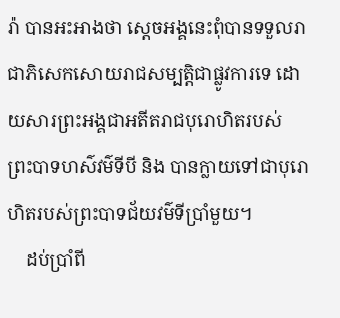រ៉ា បានអះអាងថា ស្តេចអង្គនេះពុំបានទទួលរាជាភិសេកសោយរាជសម្បត្តិជាផ្លូវការទេ ដោយសារព្រះអង្គជាអតីតរាជបុរោហិតរបស់ ព្រះបាទហស៌វម៌ទីបី និង បានក្លាយទៅជាបុរោហិតរបស់ព្រះបាទជ័យវម៌ទីប្រាំមួយ។
    ដប់ប្រាំពី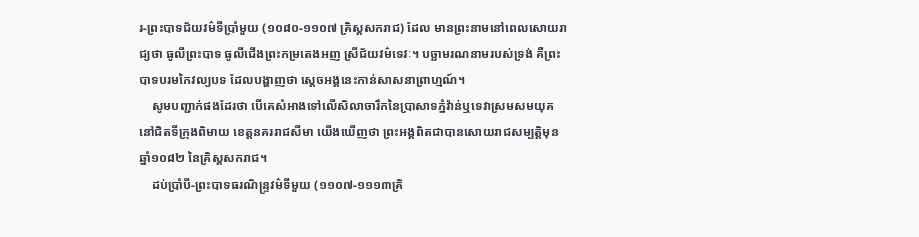រ-ព្រះបាទជ័យវម៌ទីប្រាំមួយ (១០៨០-១១០៧ គ្រិស្តសករាជ) ដែល មានព្រះនាមនៅពេលសោយរាជ្យថា ធូលីព្រះបាទ ធូលីជើងព្រះកម្រតេងអញ ស្រីជ័យវម៌ទេវៈ។ បច្ឆាមរណនាមរបស់ទ្រង់ គឺព្រះបាទបរមកៃវល្យបទ ដែលបង្ហាញថា ស្តេចអង្គនេះកាន់សាសនាព្រាហ្មណ៍។
    សូមបញ្ជាក់ផងដែរថា បើគេសំអាងទៅលើសិលាចារឹកនៃប្រាសាទភ្នំវ៉ាន់ឬទេវាស្រមសមយុគនៅជិតទីក្រុងពិមាយ ខេត្តនគររាជសីមា យើងឃើញថា ព្រះអង្គពិតជាបានសោយរាជសម្បត្តិមុនឆ្នាំ១០៨២ នៃគ្រិស្តសករាជ។
    ដប់ប្រាំបី-ព្រះបាទធរណិន្ទ្រវម៌ទីមួយ (១១០៧-១១១៣គ្រិ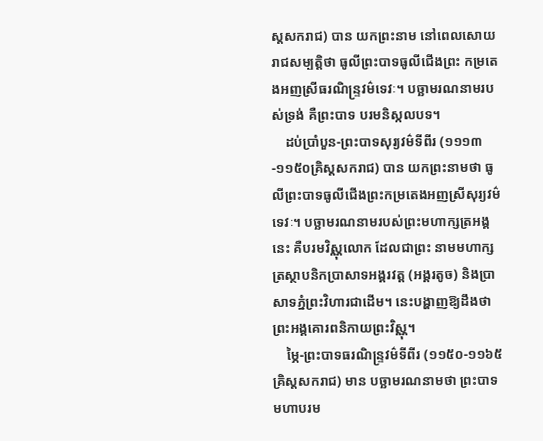ស្តសករាជ) បាន យកព្រះនាម នៅពេលសោយរាជសម្បត្តិថា ធូលីព្រះបាទធូលីជើងព្រះ កម្រតេងអញស្រីធរណិន្ទ្រវម៌ទេវៈ។ បច្ឆាមរណនាមរបស់ទ្រង់ គឺព្រះបាទ បរមនិស្កលបទ។
    ដប់ប្រាំបួន-ព្រះបាទសុរ្យវម៌ទីពីរ (១១១៣-១១៥០គ្រិស្តសករាជ) បាន យកព្រះនាមថា ធូលីព្រះបាទធូលីជើងព្រះកម្រតេងអញស្រីសុរ្យវម៌ទេវៈ។ បច្ឆាមរណនាមរបស់ព្រះមហាក្សត្រអង្គនេះ គឺបរមវិស្ណុលោក ដែលជាព្រះ នាមមហាក្សត្រស្ថាបនិកប្រាសាទអង្គរវត្ត (អង្គរតូច) និងប្រាសាទភ្នំព្រះវិហារជាដើម។ នេះបង្ហាញឱ្យដឹងថា ព្រះអង្គគោរពនិកាយព្រះវិស្ណុ។
    ម្ភៃ-ព្រះបាទធរណិន្ទ្រវម៌ទីពីរ (១១៥០-១១៦៥គ្រិស្តសករាជ) មាន បច្ឆាមរណនាមថា ព្រះបាទមហាបរម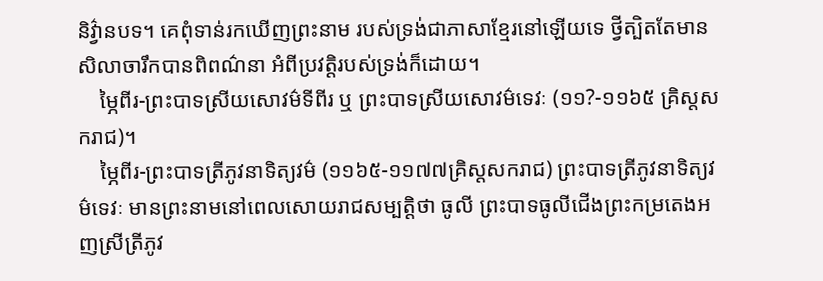និវ៌្វានបទ។ គេពុំទាន់រកឃើញព្រះនាម របស់ទ្រង់ជាភាសាខ្មែរនៅឡើយទេ ថ្វីត្បិតតែមានសិលាចារឹកបានពិពណ៌នា អំពីប្រវត្តិរបស់ទ្រង់ក៏ដោយ។
    ម្ភៃពីរ-ព្រះបាទស្រីយសោវម៌ទីពីរ ឬ ព្រះបាទស្រីយសោវម៌ទេវៈ (១១?-១១៦៥ គ្រិស្តសករាជ)។
    ម្ភៃពីរ-ព្រះបាទត្រីភូវនាទិត្យវម៌ (១១៦៥-១១៧៧គ្រិស្តសករាជ) ព្រះបាទត្រីភូវនាទិត្យវម៌ទេវៈ មានព្រះនាមនៅពេលសោយរាជសម្បត្តិថា ធូលី ព្រះបាទធូលីជើងព្រះកម្រតេងអញស្រីត្រីភូវ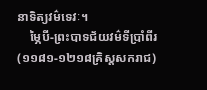នាទិត្យវម៌ទេវៈ។
    ម្ភៃបី-ព្រះបាទជ័យវម៌ទីប្រាំពីរ (១១៨១-១២១៨គ្រិស្តសករាជ)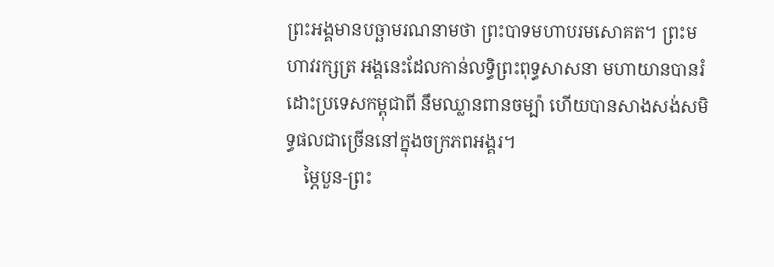ព្រះអង្គមានបច្ឆាមរណនាមថា ព្រះបាទមហាបរមសោគត។ ព្រះមហាវរក្សត្រ អង្គនេះដែលកាន់លទ្ធិព្រះពុទ្ធសាសនា មហាយានបានរំដោះប្រទេសកម្ពុជាពី នឹមឈ្លានពានចម្ប៉ា ហើយបានសាងសង់សមិទ្ធផលជាច្រើននៅក្នុងចក្រភពអង្គរ។
    ម្ភៃបួន-ព្រះ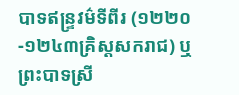បាទឥន្ទ្រវម៌ទីពីរ (១២២០-១២៤៣គ្រិស្តសករាជ) ឬ  ព្រះបាទស្រី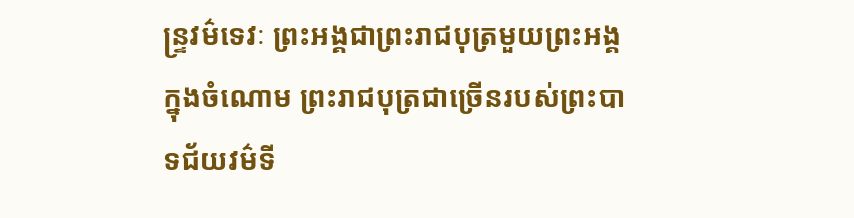ន្ទ្រវម៌ទេវៈ ព្រះអង្គជាព្រះរាជបុត្រមួយព្រះអង្គ ក្នុងចំណោម ព្រះរាជបុត្រជាច្រើនរបស់ព្រះបាទជ័យវម៌ទី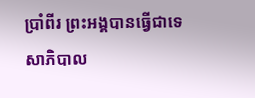ប្រាំពីរ ព្រះអង្គបានធ្វើជាទេសាភិបាល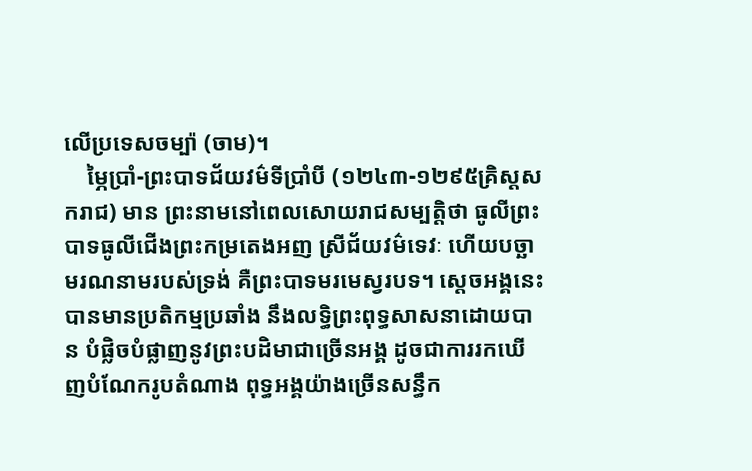លើប្រទេសចម្ប៉ា (ចាម)។
    ម្ភៃប្រាំ-ព្រះបាទជ័យវម៌ទីប្រាំបី (១២៤៣-១២៩៥គ្រិស្តសករាជ) មាន ព្រះនាមនៅពេលសោយរាជសម្បត្តិថា ធូលីព្រះបាទធូលីជើងព្រះកម្រតេងអញ ស្រីជ័យវម៌ទេវៈ ហើយបច្ឆាមរណនាមរបស់ទ្រង់ គឺព្រះបាទមរមេស្វរបទ។ ស្តេចអង្គនេះបានមានប្រតិកម្មប្រឆាំង នឹងលទ្ធិព្រះពុទ្ធសាសនាដោយបាន បំផ្លិចបំផ្លាញនូវព្រះបដិមាជាច្រើនអង្គ ដូចជាការរកឃើញបំណែករូបតំណាង ពុទ្ធអង្គយ៉ាងច្រើនសន្ធឹក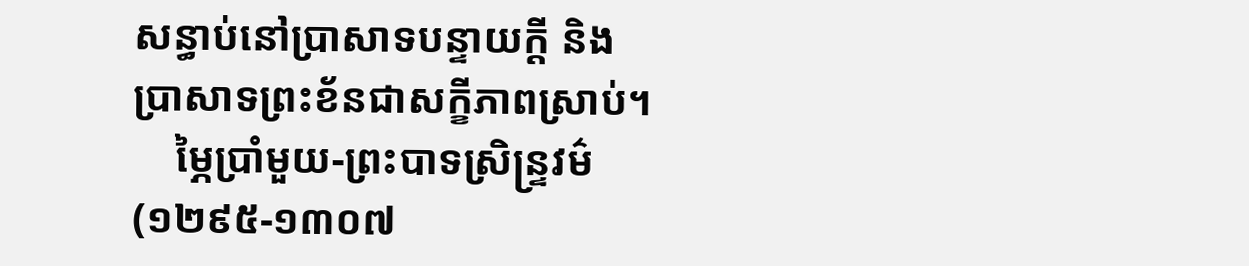សន្ធាប់នៅប្រាសាទបន្ទាយក្តី និងប្រាសាទព្រះខ័នជាសក្ខីភាពស្រាប់។
    ម្ភៃប្រាំមួយ-ព្រះបាទស្រិន្ទ្រវម៌ (១២៩៥-១៣០៧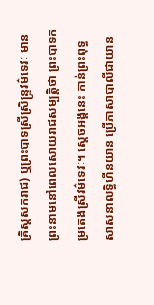គ្រិស្តសករាជ) ឬព្រះបាទស្រីស្រិន្ទ្រវម៌ទេវៈ មានព្រះនាមនៅពេលសោយរាជសម្បត្តិថា ព្រះបាទកម្រតេងស្រីវម៌ទេវៈ។ ស្តេចអង្គនេះ កាន់ព្រះពុទ្ធសាសនាលទ្ធិហីនយាន ប្រើភាសាបាលីជាយាន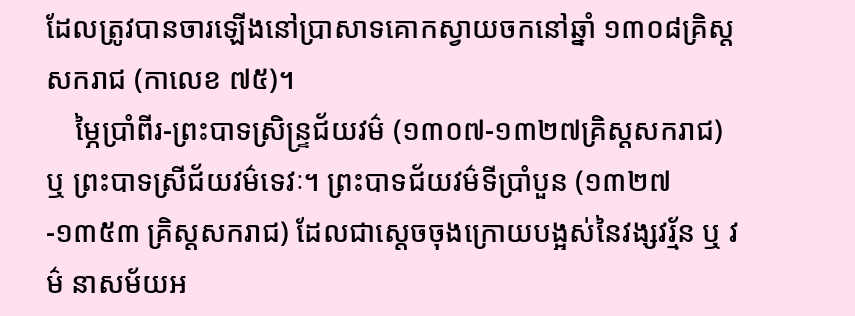ដែលត្រូវបានចារឡើងនៅប្រាសាទគោកស្វាយចកនៅឆ្នាំ ១៣០៨គ្រិស្តសករាជ (កាលេខ ៧៥)។
    ម្ភៃប្រាំពីរ-ព្រះបាទស្រិន្ទ្រជ័យវម៌ (១៣០៧-១៣២៧គ្រិស្តសករាជ) ឬ ព្រះបាទស្រីជ័យវម៌ទេវៈ។ ព្រះបាទជ័យវម៌ទីប្រាំបួន (១៣២៧-១៣៥៣ គ្រិស្តសករាជ) ដែលជាស្តេចចុងក្រោយបង្អស់នៃវង្សវរ្ម័ន ឬ វម៌ នាសម័យអ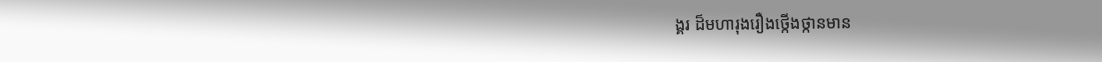ង្គរ ដ៏មហារុងរឿងថ្កើងថ្កានមាន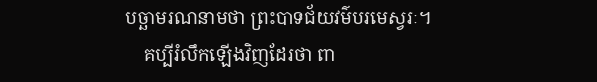បច្ឆាមរណនាមថា ព្រះបាទជ័យវម៌បរមេស្វរៈ។
    គប្បីរំលឹកឡើងវិញដែរថា ពា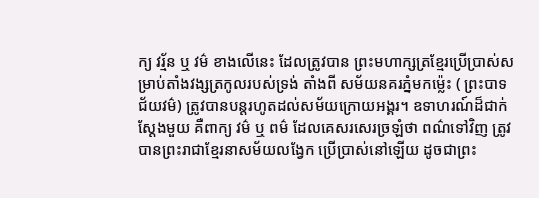ក្យ វរ្ម័ន ឬ វម៌ ខាងលើនេះ ដែលត្រូវបាន ព្រះមហាក្សត្រខ្មែរប្រើប្រាស់សម្រាប់តាំងវង្សត្រកូលរបស់ទ្រង់ តាំងពី សម័យនគរភ្នំមកម្ល៉េះ ( ព្រះបាទ ជ័យវម៌) ត្រូវបានបន្តរហូតដល់សម័យក្រោយអង្គរ។ ឧទាហរណ៍ដ៏ជាក់ស្តែងមួយ គឺពាក្យ វម៌ ឬ ពម៌ ដែលគេសរសេរច្រឡំថា ពណ៌ទៅវិញ ត្រូវបានព្រះរាជាខ្មែរនាសម័យលង្វែក ប្រើប្រាស់នៅឡើយ ដូចជាព្រះ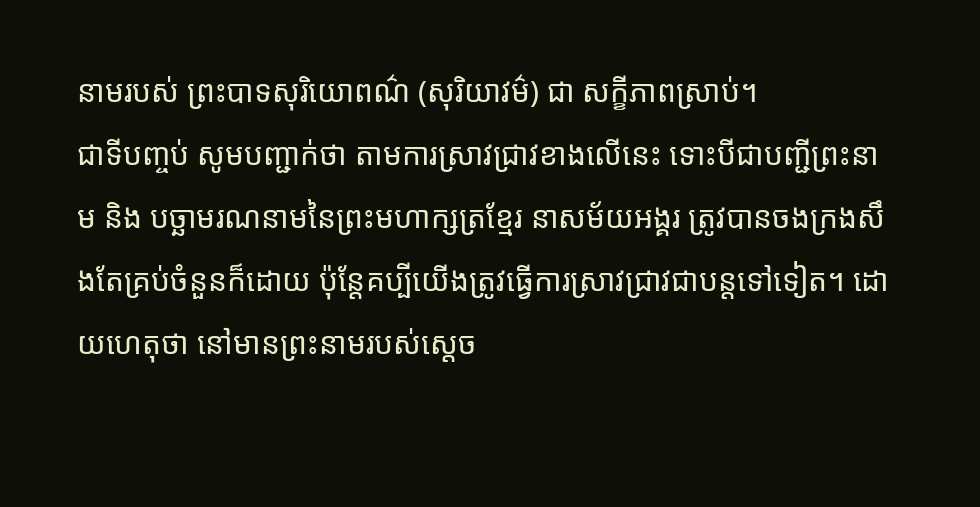នាមរបស់ ព្រះបាទសុរិយោពណ៌ (សុរិយាវម៌) ជា សក្ខីភាពស្រាប់។
ជាទីបញ្ចប់ សូមបញ្ជាក់ថា តាមការស្រាវជ្រាវខាងលើនេះ ទោះបីជាបញ្ជីព្រះនាម និង បច្ឆាមរណនាមនៃព្រះមហាក្សត្រខ្មែរ នាសម័យអង្គរ ត្រូវបានចងក្រងសឹងតែគ្រប់ចំនួនក៏ដោយ ប៉ុន្តែគប្បីយើងត្រូវធ្វើការស្រាវជ្រាវជាបន្តទៅទៀត។ ដោយហេតុថា នៅមានព្រះនាមរបស់ស្តេច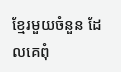ខ្មែរមួយចំនួន ដែលគេពុំ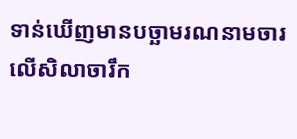ទាន់ឃើញមានបច្ឆាមរណនាមចារលើសិលាចារឹក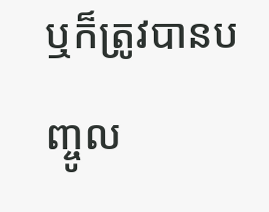ឬក៏ត្រូវបានបញ្ចូល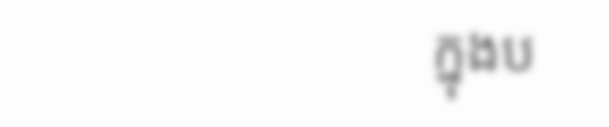ក្នុងប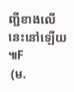ញ្ជីខាងលើនេះនៅឡើយ៕F
 (ម.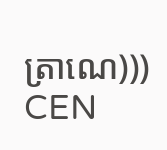ត្រាណេ)))
CEN